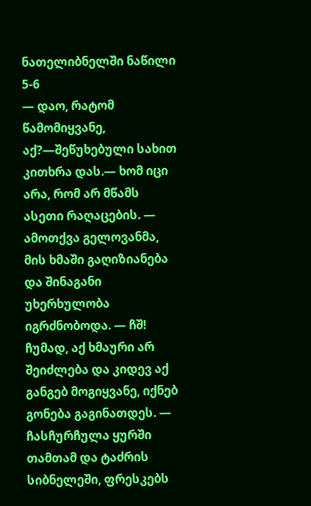ნათელიბნელში ნაწილი 5-6
— დაო, რატომ წამომიყვანე, აქ?—შეწუხებული სახით კითხრა დას.— ხომ იცი არა, რომ არ მწამს ასეთი რაღაცების. — ამოთქვა გელოვანმა, მის ხმაში გაღიზიანება და შინაგანი უხერხულობა იგრძნობოდა. — ჩშ! ჩუმად, აქ ხმაური არ შეიძლება და კიდევ აქ განგებ მოგიყვანე, იქნებ გონება გაგინათდეს. — ჩასჩურჩულა ყურში თამთამ და ტაძრის სიბნელეში, ფრესკებს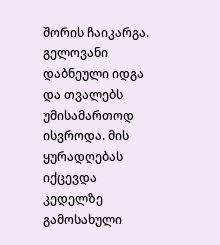შორის ჩაიკარგა. გელოვანი დაბნეული იდგა და თვალებს უმისამართოდ ისვროდა. მის ყურადღებას იქცევდა კედელზე გამოსახული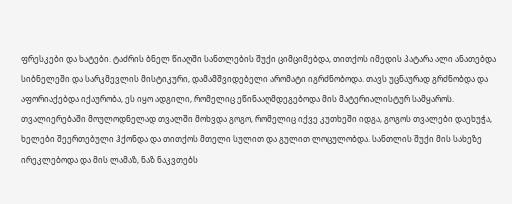ფრესკები და ხატები. ტაძრის ბნელ წიაღში სანთლების შუქი ციმციმებდა, თითქოს იმედის პატარა ალი ანათებდა სიბნელეში და სარკმევლის მისტიკური, დამამშვიდებელი არომატი იგრძნობოდა. თავს უცნაურად გრძნობდა და აფორიაქებდა იქაურობა, ეს იყო ადგილი, რომელიც ეწინააღმდეგებოდა მის მატერიალისტურ სამყაროს. თვალიერებაში მოულოდნელად თვალში მოხვდა გოგო, რომელიც იქვე კუთხეში იდგა, გოგოს თვალები დაეხუჭა, ხელები შეერთებული ჰქონდა და თითქოს მთელი სულით და გულით ლოცულობდა. სანთლის შუქი მის სახეზე ირეკლებოდა და მის ლამაზ, ნაზ ნაკვთებს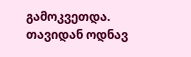გამოკვეთდა. თავიდან ოდნავ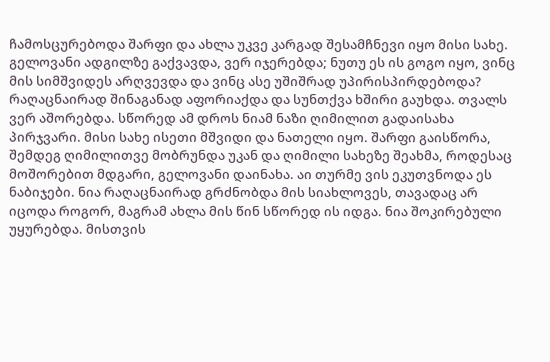ჩამოსცურებოდა შარფი და ახლა უკვე კარგად შესამჩნევი იყო მისი სახე. გელოვანი ადგილზე გაქვავდა, ვერ იჯერებდა; ნუთუ ეს ის გოგო იყო, ვინც მის სიმშვიდეს არღვევდა და ვინც ასე უშიშრად უპირისპირდებოდა? რაღაცნაირად შინაგანად აფორიაქდა და სუნთქვა ხშირი გაუხდა. თვალს ვერ აშორებდა. სწორედ ამ დროს ნიამ ნაზი ღიმილით გადაისახა პირჯვარი. მისი სახე ისეთი მშვიდი და ნათელი იყო. შარფი გაისწორა, შემდეგ ღიმილითვე მობრუნდა უკან და ღიმილი სახეზე შეახმა, როდესაც მოშორებით მდგარი, გელოვანი დაინახა. აი თურმე ვის ეკუთვნოდა ეს ნაბიჯები. ნია რაღაცნაირად გრძნობდა მის სიახლოვეს, თავადაც არ იცოდა როგორ, მაგრამ ახლა მის წინ სწორედ ის იდგა. ნია შოკირებული უყურებდა. მისთვის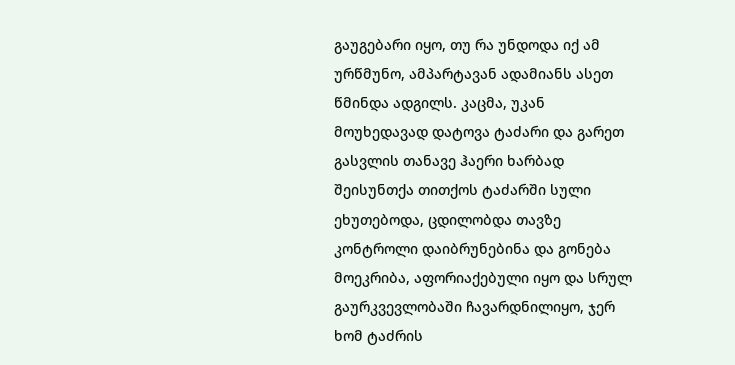გაუგებარი იყო, თუ რა უნდოდა იქ ამ ურწმუნო, ამპარტავან ადამიანს ასეთ წმინდა ადგილს. კაცმა, უკან მოუხედავად დატოვა ტაძარი და გარეთ გასვლის თანავე ჰაერი ხარბად შეისუნთქა თითქოს ტაძარში სული ეხუთებოდა, ცდილობდა თავზე კონტროლი დაიბრუნებინა და გონება მოეკრიბა, აფორიაქებული იყო და სრულ გაურკვევლობაში ჩავარდნილიყო, ჯერ ხომ ტაძრის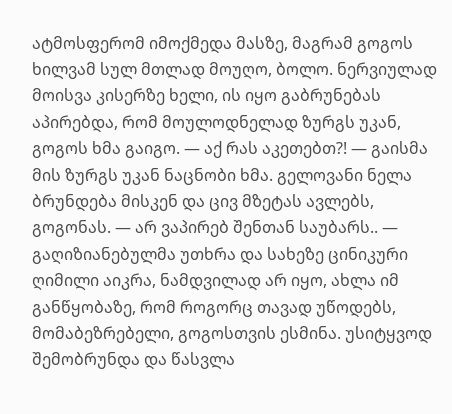ატმოსფერომ იმოქმედა მასზე, მაგრამ გოგოს ხილვამ სულ მთლად მოუღო, ბოლო. ნერვიულად მოისვა კისერზე ხელი, ის იყო გაბრუნებას აპირებდა, რომ მოულოდნელად ზურგს უკან, გოგოს ხმა გაიგო. — აქ რას აკეთებთ?! — გაისმა მის ზურგს უკან ნაცნობი ხმა. გელოვანი ნელა ბრუნდება მისკენ და ცივ მზეტას ავლებს, გოგონას. — არ ვაპირებ შენთან საუბარს.. — გაღიზიანებულმა უთხრა და სახეზე ცინიკური ღიმილი აიკრა, ნამდვილად არ იყო, ახლა იმ განწყობაზე, რომ როგორც თავად უწოდებს, მომაბეზრებელი, გოგოსთვის ესმინა. უსიტყვოდ შემობრუნდა და წასვლა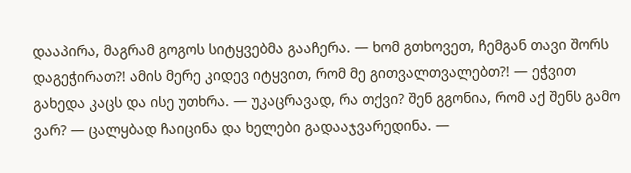დააპირა, მაგრამ გოგოს სიტყვებმა გააჩერა. — ხომ გთხოვეთ, ჩემგან თავი შორს დაგეჭირათ?! ამის მერე კიდევ იტყვით, რომ მე გითვალთვალებთ?! — ეჭვით გახედა კაცს და ისე უთხრა. — უკაცრავად, რა თქვი? შენ გგონია, რომ აქ შენს გამო ვარ? — ცალყბად ჩაიცინა და ხელები გადააჯვარედინა. —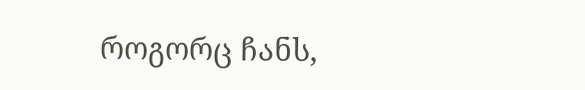როგორც ჩანს,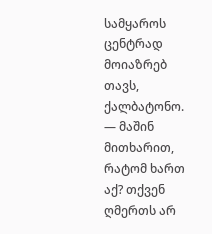სამყაროს ცენტრად მოიაზრებ თავს, ქალბატონო. — მაშინ მითხარით, რატომ ხართ აქ? თქვენ ღმერთს არ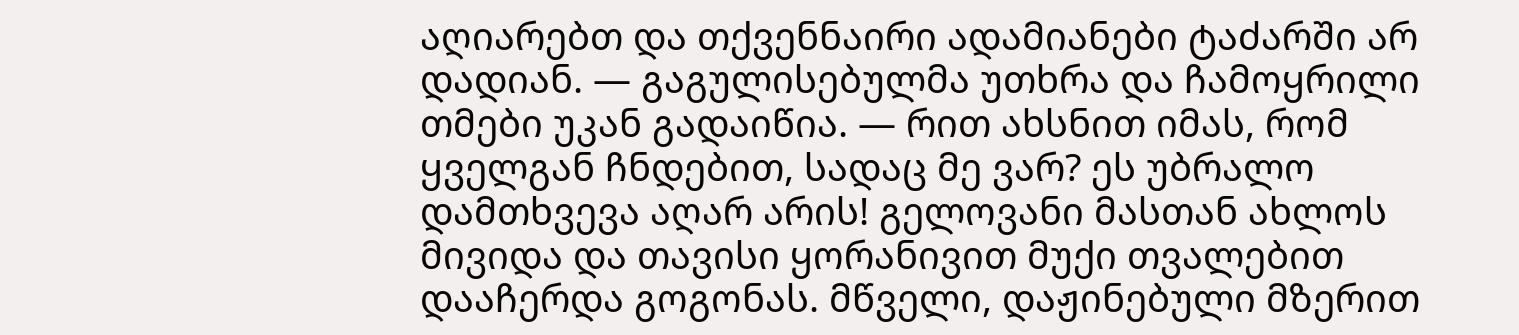აღიარებთ და თქვენნაირი ადამიანები ტაძარში არ დადიან. — გაგულისებულმა უთხრა და ჩამოყრილი თმები უკან გადაიწია. — რით ახსნით იმას, რომ ყველგან ჩნდებით, სადაც მე ვარ? ეს უბრალო დამთხვევა აღარ არის! გელოვანი მასთან ახლოს მივიდა და თავისი ყორანივით მუქი თვალებით დააჩერდა გოგონას. მწველი, დაჟინებული მზერით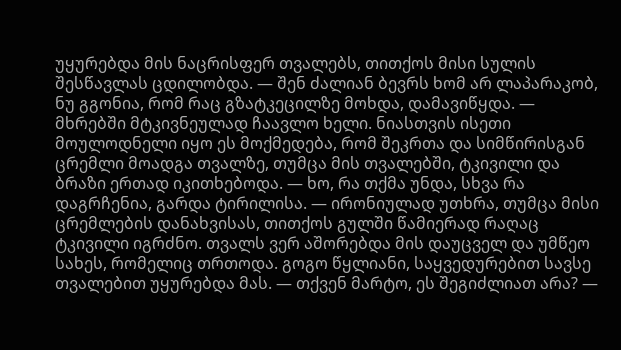უყურებდა მის ნაცრისფერ თვალებს, თითქოს მისი სულის შესწავლას ცდილობდა. — შენ ძალიან ბევრს ხომ არ ლაპარაკობ, ნუ გგონია, რომ რაც გზატკეცილზე მოხდა, დამავიწყდა. — მხრებში მტკივნეულად ჩაავლო ხელი. ნიასთვის ისეთი მოულოდნელი იყო ეს მოქმედება, რომ შეკრთა და სიმწირისგან ცრემლი მოადგა თვალზე, თუმცა მის თვალებში, ტკივილი და ბრაზი ერთად იკითხებოდა. — ხო, რა თქმა უნდა, სხვა რა დაგრჩენია, გარდა ტირილისა. — ირონიულად უთხრა, თუმცა მისი ცრემლების დანახვისას, თითქოს გულში წამიერად რაღაც ტკივილი იგრძნო. თვალს ვერ აშორებდა მის დაუცველ და უმწეო სახეს, რომელიც თრთოდა. გოგო წყლიანი, საყვედურებით სავსე თვალებით უყურებდა მას. — თქვენ მარტო, ეს შეგიძლიათ არა? —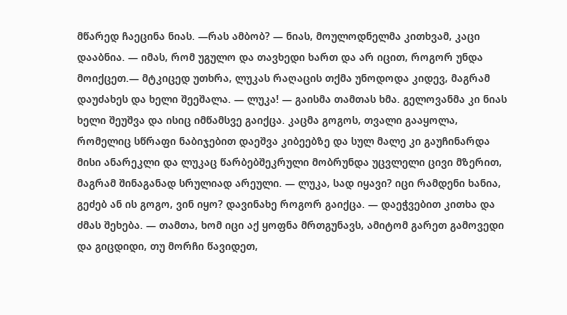მწარედ ჩაეცინა ნიას. —რას ამბობ? — ნიას, მოულოდნელმა კითხვამ, კაცი დააბნია. — იმას, რომ უგულო და თავხედი ხართ და არ იცით, როგორ უნდა მოიქცეთ.— მტკიცედ უთხრა, ლუკას რაღაცის თქმა უნოდოდა კიდევ, მაგრამ დაუძახეს და ხელი შეეშალა. — ლუკა! — გაისმა თამთას ხმა. გელოვანმა კი ნიას ხელი შეუშვა და ისიც იმწამსვე გაიქცა. კაცმა გოგოს, თვალი გააყოლა, რომელიც სწრაფი ნაბიჯებით დაეშვა კიბეებზე და სულ მალე კი გაუჩინარდა მისი ანარეკლი და ლუკაც წარბებშეკრული მობრუნდა უცვლელი ცივი მზერით, მაგრამ შინაგანად სრულიად არეული. — ლუკა, სად იყავი? იცი რამდენი ხანია, გეძებ ან ის გოგო, ვინ იყო? დავინახე როგორ გაიქცა. — დაეჭვებით კითხა და ძმას შეხება. — თამთა, ხომ იცი აქ ყოფნა მრთგუნავს, ამიტომ გარეთ გამოვედი და გიცდიდი, თუ მორჩი წავიდეთ,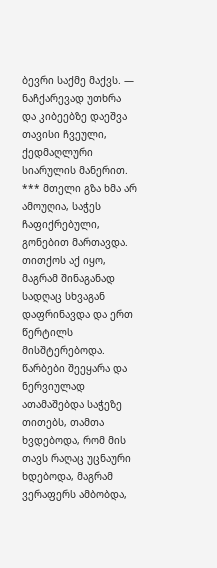ბევრი საქმე მაქვს. — ნაჩქარევად უთხრა და კიბეებზე დაეშვა თავისი ჩვეული, ქედმაღლური სიარულის მანერით. *** მთელი გზა ხმა არ ამოუღია, საჭეს ჩაფიქრებული, გონებით მართავდა. თითქოს აქ იყო, მაგრამ შინაგანად სადღაც სხვაგან დაფრინავდა და ერთ წერტილს მისშტერებოდა. წარბები შეეყარა და ნერვიულად ათამაშებდა საჭეზე თითებს, თამთა ხვდებოდა, რომ მის თავს რაღაც უცნაური ხდებოდა, მაგრამ ვერაფერს ამბობდა,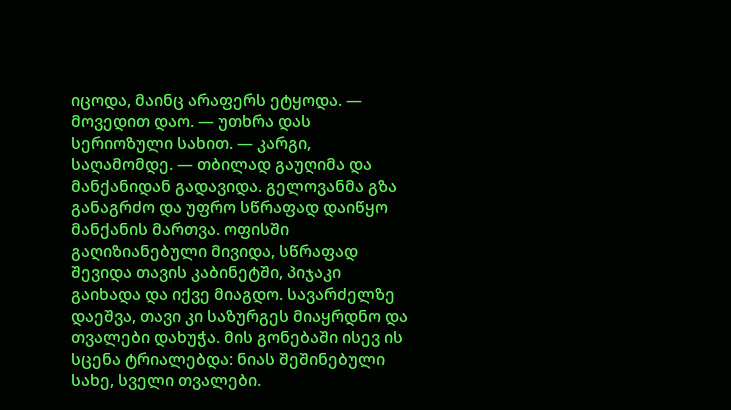იცოდა, მაინც არაფერს ეტყოდა. — მოვედით დაო. — უთხრა დას სერიოზული სახით. — კარგი, საღამომდე. — თბილად გაუღიმა და მანქანიდან გადავიდა. გელოვანმა გზა განაგრძო და უფრო სწრაფად დაიწყო მანქანის მართვა. ოფისში გაღიზიანებული მივიდა, სწრაფად შევიდა თავის კაბინეტში, პიჯაკი გაიხადა და იქვე მიაგდო. სავარძელზე დაეშვა, თავი კი საზურგეს მიაყრდნო და თვალები დახუჭა. მის გონებაში ისევ ის სცენა ტრიალებდა: ნიას შეშინებული სახე, სველი თვალები.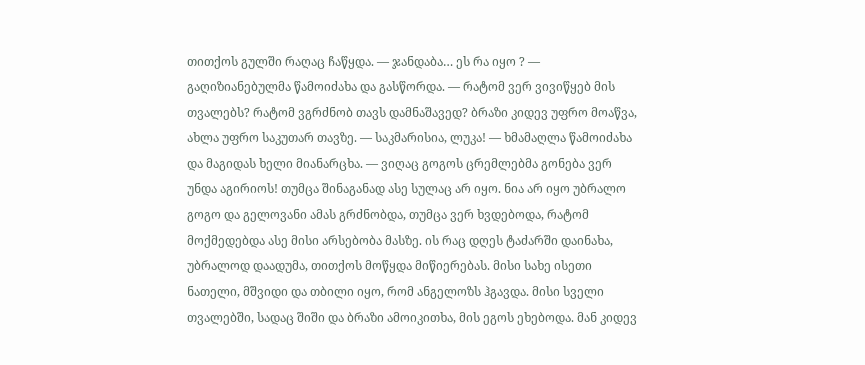თითქოს გულში რაღაც ჩაწყდა. — ჯანდაბა… ეს რა იყო ? — გაღიზიანებულმა წამოიძახა და გასწორდა. — რატომ ვერ ვივიწყებ მის თვალებს? რატომ ვგრძნობ თავს დამნაშავედ? ბრაზი კიდევ უფრო მოაწვა, ახლა უფრო საკუთარ თავზე. — საკმარისია, ლუკა! — ხმამაღლა წამოიძახა და მაგიდას ხელი მიანარცხა. — ვიღაც გოგოს ცრემლებმა გონება ვერ უნდა აგირიოს! თუმცა შინაგანად ასე სულაც არ იყო. ნია არ იყო უბრალო გოგო და გელოვანი ამას გრძნობდა, თუმცა ვერ ხვდებოდა, რატომ მოქმედებდა ასე მისი არსებობა მასზე. ის რაც დღეს ტაძარში დაინახა, უბრალოდ დაადუმა, თითქოს მოწყდა მიწიერებას. მისი სახე ისეთი ნათელი, მშვიდი და თბილი იყო, რომ ანგელოზს ჰგავდა. მისი სველი თვალებში, სადაც შიში და ბრაზი ამოიკითხა, მის ეგოს ეხებოდა. მან კიდევ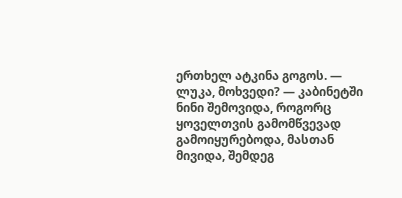ერთხელ ატკინა გოგოს. — ლუკა, მოხვედი? — კაბინეტში ნინი შემოვიდა, როგორც ყოველთვის გამომწვევად გამოიყურებოდა, მასთან მივიდა, შემდეგ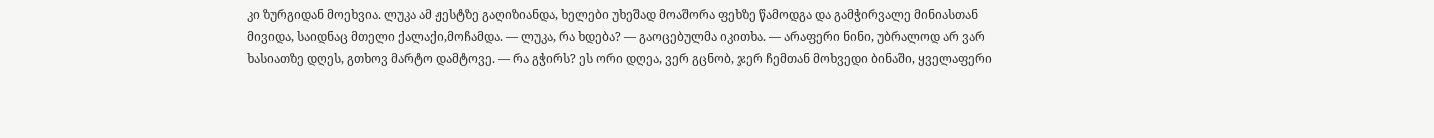კი ზურგიდან მოეხვია. ლუკა ამ ჟესტზე გაღიზიანდა, ხელები უხეშად მოაშორა ფეხზე წამოდგა და გამჭირვალე მინიასთან მივიდა, საიდნაც მთელი ქალაქი,მოჩამდა. — ლუკა, რა ხდება? — გაოცებულმა იკითხა. — არაფერი ნინი, უბრალოდ არ ვარ ხასიათზე დღეს, გთხოვ მარტო დამტოვე. — რა გჭირს? ეს ორი დღეა, ვერ გცნობ, ჯერ ჩემთან მოხვედი ბინაში, ყველაფერი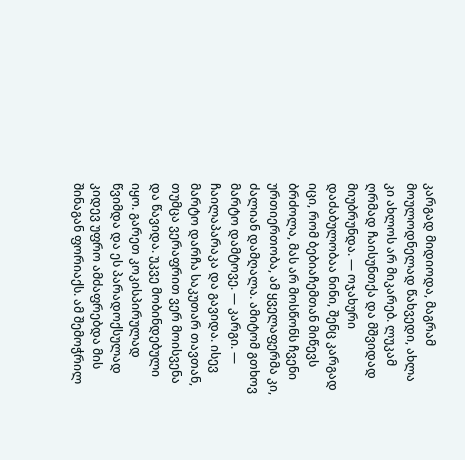კარგად მიდიოდა, მაგრამ მოულოდნელად წახვედი, ახლა კი ახლოს არ მიკარებ. ლუკამ ღრმად ჩაისუნთქა და მშვიდად მიუბრუნდა. — ოჯახური დაძაბულობაა ნინი, შენც კარგად იცი, რომ ბებიაჩემთან მიწევს ბრძოლა, მას არ მოსწონს ჩვენი ურთიერთობა, ამ ყველაფერმა კი, ძალიან დამღალა. ამიტომ გთხოვ მარტო დამტოვე. — კარგი. — ჩაილაპარაკა და გავიდა. ისევ მარტო დარჩა საკუთარ თავთან, თუმცა ვერაფრით ვერ მოისვენა და წავიდა. უკვე მობინდებული იყო. გარეთ კოკისპირულად წვიმდა და ეს პარადოქსულად კიდევ უფრო ამძაფრებდა მის შინაგან ფორიაქს. ამ შემოჭრილ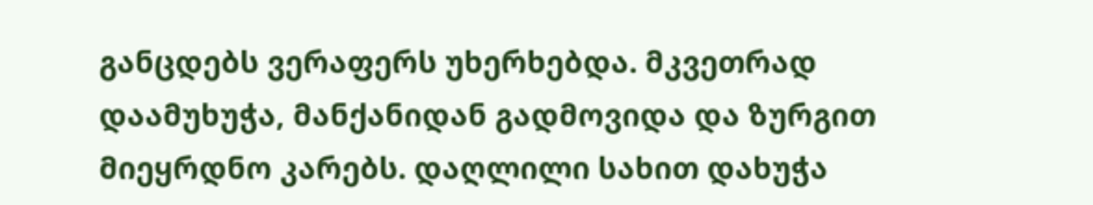განცდებს ვერაფერს უხერხებდა. მკვეთრად დაამუხუჭა, მანქანიდან გადმოვიდა და ზურგით მიეყრდნო კარებს. დაღლილი სახით დახუჭა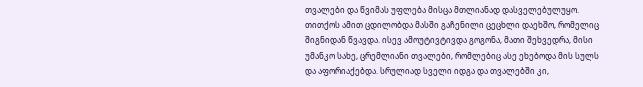თვალები და წვიმას უფლება მისცა მთლიანად დასველებულუყო. თითქოს ამით ცდილობდა მასში გაჩენილი ცეცხლი დაეხშო, რომელიც შიგნიდან წვავდა. ისევ ამოუტივტივდა გოგონა, მათი შეხვედრა, მისი უმანკო სახე, ცრემლიანი თვალები, რომლებიც ასე ეხებოდა მის სულს და აფორიაქებდა. სრულიად სველი იდგა და თვალებში კი,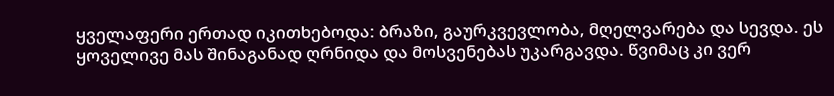ყველაფერი ერთად იკითხებოდა: ბრაზი, გაურკვევლობა, მღელვარება და სევდა. ეს ყოველივე მას შინაგანად ღრნიდა და მოსვენებას უკარგავდა. წვიმაც კი ვერ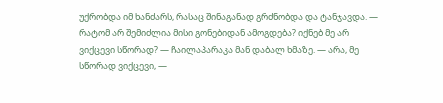უქრობდა იმ ხანძარს, რასაც შინაგანად გრძნობდა და ტანჯავდა. — რატომ არ შემიძლია მისი გონებიდან ამოგდება? იქნებ მე არ ვიქცევი სწორად? — ჩაილაპარაკა მან დაბალ ხმაზე. — არა, მე სწორად ვიქცევი, —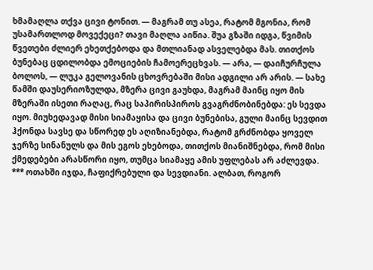ხმამაღლა თქვა ცივი ტონით. — მაგრამ თუ ასეა, რატომ მგონია, რომ უსამართლოდ მოვექეცი? თავი მაღლა აიწია. შუა გზაში იდგა, წვიმის წვეთები ძლიერ ეხეთქებოდა და მთლიანად ასველებდა მას. თითქოს ბუნებაც ცდილობდა ემოციების ჩამოერეცხვას. — არა, — დაიჩურჩულა ბოლოს, — ლუკა გელოვანის ცხოვრებაში მისი ადგილი არ არის. — სახე წამში დაუსერიოზულდა, მზერა ცივი გაუხდა, მაგრამ მაინც იყო მის მზერაში ისეთი რაღაც, რაც საპირისპიროს გვაგრძნობინებდა: ეს სევდა იყო. მიუხედავად მისი სიამაყისა და ცივი ბუნებისა, გული მაინც სევდით ჰქონდა სავსე და სწორედ ეს აღიზიანებდა, რატომ გრძნობდა ყოველ ჯერზე სინანულს და მის ეგოს ეხებოდა, თითქოს მიანიშნებდა, რომ მისი ქმედებები არასწორი იყო, თუმცა სიამაყე ამის უფლებას არ აძლევდა. *** ოთახში იჯდა, ჩაფიქრებული და სევდიანი. ალბათ, როგორ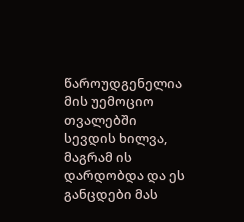წაროუდგენელია მის უემოციო თვალებში სევდის ხილვა, მაგრამ ის დარდობდა და ეს განცდები მას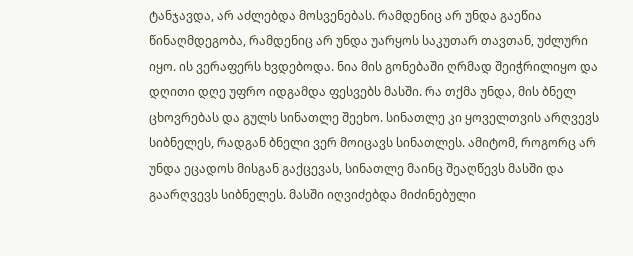ტანჯავდა, არ აძლებდა მოსვენებას. რამდენიც არ უნდა გაეწია წინაღმდეგობა, რამდენიც არ უნდა უარყოს საკუთარ თავთან, უძლური იყო. ის ვერაფერს ხვდებოდა. ნია მის გონებაში ღრმად შეიჭრილიყო და დღითი დღე უფრო იდგამდა ფესვებს მასში. რა თქმა უნდა, მის ბნელ ცხოვრებას და გულს სინათლე შეეხო. სინათლე კი ყოველთვის არღვევს სიბნელეს, რადგან ბნელი ვერ მოიცავს სინათლეს. ამიტომ, როგორც არ უნდა ეცადოს მისგან გაქცევას, სინათლე მაინც შეაღწევს მასში და გაარღვევს სიბნელეს. მასში იღვიძებდა მიძინებული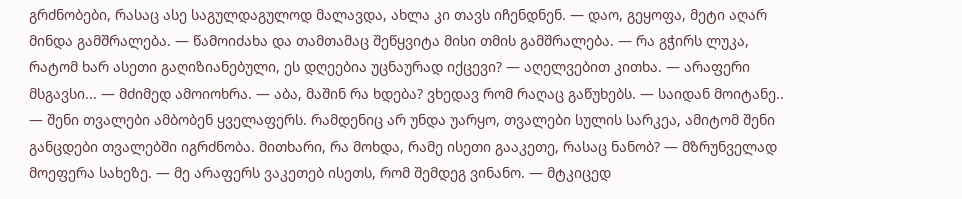გრძნობები, რასაც ასე საგულდაგულოდ მალავდა, ახლა კი თავს იჩენდნენ. — დაო, გეყოფა, მეტი აღარ მინდა გამშრალება. — წამოიძახა და თამთამაც შეწყვიტა მისი თმის გამშრალება. — რა გჭირს ლუკა, რატომ ხარ ასეთი გაღიზიანებული, ეს დღეებია უცნაურად იქცევი? — აღელვებით კითხა. — არაფერი მსგავსი... — მძიმედ ამოიოხრა. — აბა, მაშინ რა ხდება? ვხედავ რომ რაღაც გაწუხებს. — საიდან მოიტანე.. — შენი თვალები ამბობენ ყველაფერს. რამდენიც არ უნდა უარყო, თვალები სულის სარკეა, ამიტომ შენი განცდები თვალებში იგრძნობა. მითხარი, რა მოხდა, რამე ისეთი გააკეთე, რასაც ნანობ? — მზრუნველად მოეფერა სახეზე. — მე არაფერს ვაკეთებ ისეთს, რომ შემდეგ ვინანო. — მტკიცედ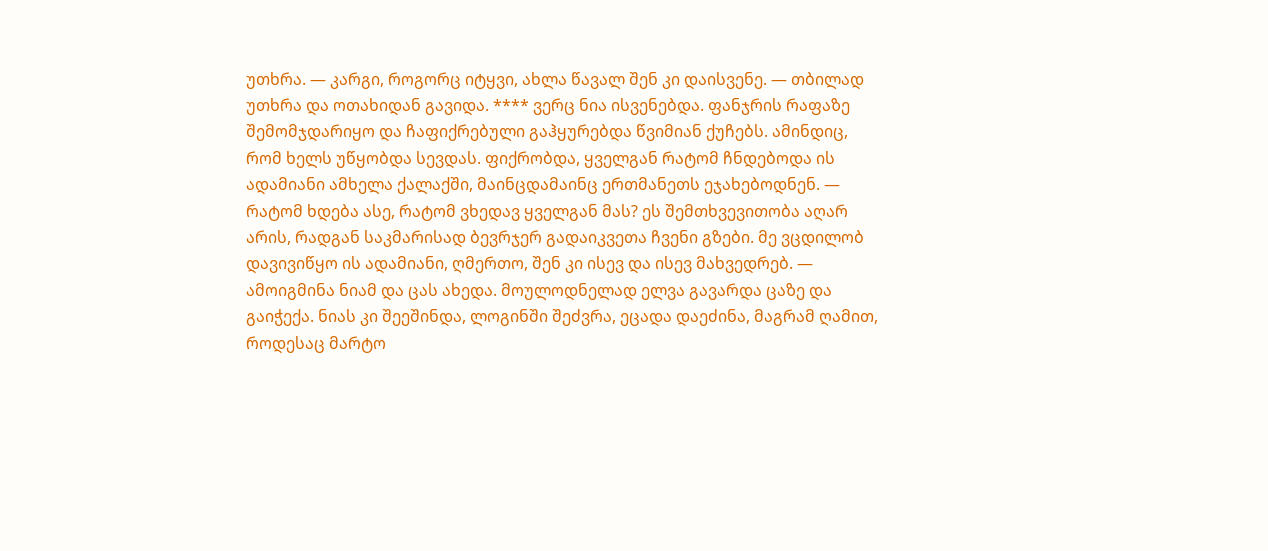უთხრა. — კარგი, როგორც იტყვი, ახლა წავალ შენ კი დაისვენე. — თბილად უთხრა და ოთახიდან გავიდა. **** ვერც ნია ისვენებდა. ფანჯრის რაფაზე შემომჯდარიყო და ჩაფიქრებული გაჰყურებდა წვიმიან ქუჩებს. ამინდიც, რომ ხელს უწყობდა სევდას. ფიქრობდა, ყველგან რატომ ჩნდებოდა ის ადამიანი ამხელა ქალაქში, მაინცდამაინც ერთმანეთს ეჯახებოდნენ. — რატომ ხდება ასე, რატომ ვხედავ ყველგან მას? ეს შემთხვევითობა აღარ არის, რადგან საკმარისად ბევრჯერ გადაიკვეთა ჩვენი გზები. მე ვცდილობ დავივიწყო ის ადამიანი, ღმერთო, შენ კი ისევ და ისევ მახვედრებ. — ამოიგმინა ნიამ და ცას ახედა. მოულოდნელად ელვა გავარდა ცაზე და გაიჭექა. ნიას კი შეეშინდა, ლოგინში შეძვრა, ეცადა დაეძინა, მაგრამ ღამით, როდესაც მარტო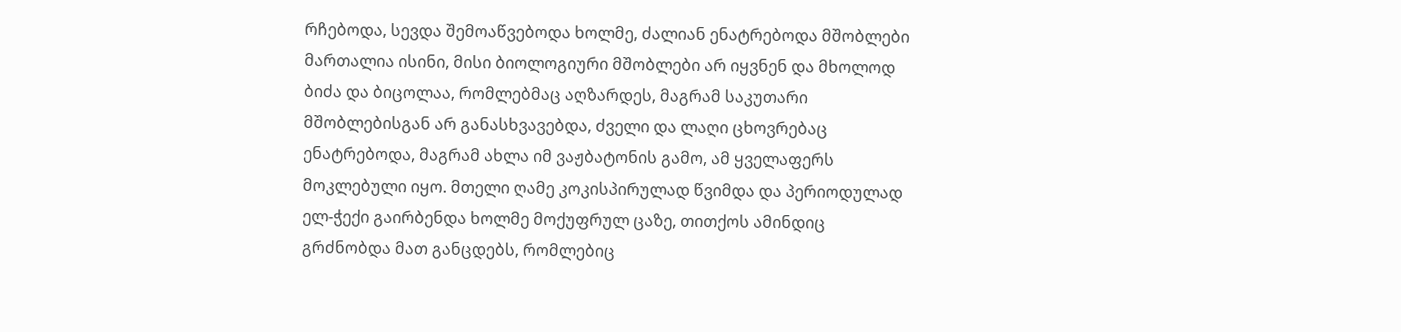რჩებოდა, სევდა შემოაწვებოდა ხოლმე, ძალიან ენატრებოდა მშობლები მართალია ისინი, მისი ბიოლოგიური მშობლები არ იყვნენ და მხოლოდ ბიძა და ბიცოლაა, რომლებმაც აღზარდეს, მაგრამ საკუთარი მშობლებისგან არ განასხვავებდა, ძველი და ლაღი ცხოვრებაც ენატრებოდა, მაგრამ ახლა იმ ვაჟბატონის გამო, ამ ყველაფერს მოკლებული იყო. მთელი ღამე კოკისპირულად წვიმდა და პერიოდულად ელ-ჭექი გაირბენდა ხოლმე მოქუფრულ ცაზე, თითქოს ამინდიც გრძნობდა მათ განცდებს, რომლებიც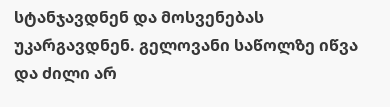სტანჯავდნენ და მოსვენებას უკარგავდნენ. გელოვანი საწოლზე იწვა და ძილი არ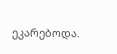ეკარებოდა.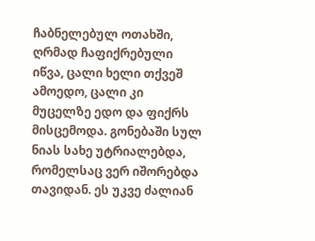ჩაბნელებულ ოთახში, ღრმად ჩაფიქრებული იწვა, ცალი ხელი თქვეშ ამოედო, ცალი კი მუცელზე ედო და ფიქრს მისცემოდა. გონებაში სულ ნიას სახე უტრიალებდა, რომელსაც ვერ იშორებდა თავიდან. ეს უკვე ძალიან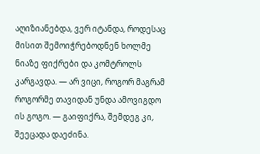აღიზიანებდა, ვერ იტანდა, როდესაც მისით შემოიჭრებოდნენ ხოლმე ნიაზე ფიქრები და კომტროლს კარგავდა. — არ ვიცი, როგორ მაგრამ როგორმე თავიდან უნდა ამოვიგდო ის გოგო. — გაიფიქრა, შემდეგ კი, შეეცადა დაეძინა.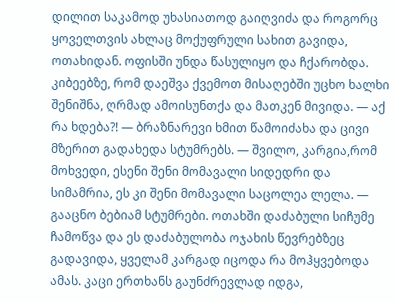დილით საკამოდ უხასიათოდ გაიღვიძა და როგორც ყოველთვის ახლაც მოქუფრული სახით გავიდა, ოთახიდან. ოფისში უნდა წასულიყო და ჩქარობდა. კიბეებზე, რომ დაეშვა ქვემოთ მისაღებში უცხო ხალხი შენიშნა, ღრმად ამოისუნთქა და მათკენ მივიდა. — აქ რა ხდება?! — ბრაზნარევი ხმით წამოიძახა და ცივი მზერით გადახედა სტუმრებს. — შვილო, კარგია,რომ მოხვედი, ესენი შენი მომავალი სიდედრი და სიმამრია, ეს კი შენი მომავალი საცოლეა ლელა. — გააცნო ბებიამ სტუმრები. ოთახში დაძაბული სიჩუმე ჩამოწვა და ეს დაძაბულობა ოჯახის წევრებზეც გადავიდა, ყველამ კარგად იცოდა რა მოჰყვებოდა ამას. კაცი ერთხანს გაუნძრევლად იდგა,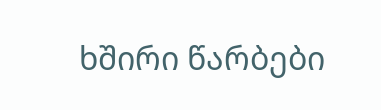ხშირი წარბები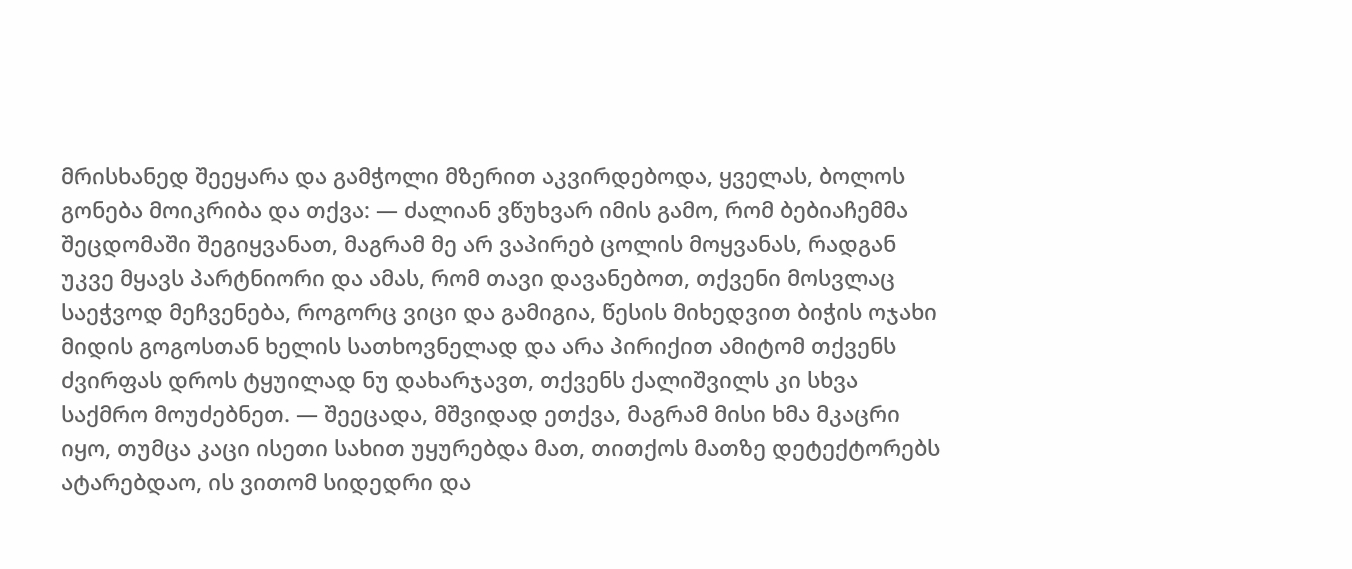მრისხანედ შეეყარა და გამჭოლი მზერით აკვირდებოდა, ყველას, ბოლოს გონება მოიკრიბა და თქვა: — ძალიან ვწუხვარ იმის გამო, რომ ბებიაჩემმა შეცდომაში შეგიყვანათ, მაგრამ მე არ ვაპირებ ცოლის მოყვანას, რადგან უკვე მყავს პარტნიორი და ამას, რომ თავი დავანებოთ, თქვენი მოსვლაც საეჭვოდ მეჩვენება, როგორც ვიცი და გამიგია, წესის მიხედვით ბიჭის ოჯახი მიდის გოგოსთან ხელის სათხოვნელად და არა პირიქით ამიტომ თქვენს ძვირფას დროს ტყუილად ნუ დახარჯავთ, თქვენს ქალიშვილს კი სხვა საქმრო მოუძებნეთ. — შეეცადა, მშვიდად ეთქვა, მაგრამ მისი ხმა მკაცრი იყო, თუმცა კაცი ისეთი სახით უყურებდა მათ, თითქოს მათზე დეტექტორებს ატარებდაო, ის ვითომ სიდედრი და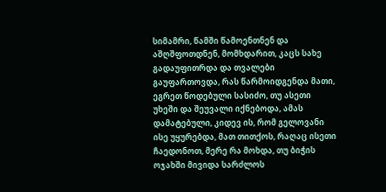სიმამრი, წამში წამოენთნენ და აშღშფოთდნენ, მომხდარით, კაცს სახე გადაუფითრდა და თვალები გაუფართოვდა, რას წარმოიდგენდა მათი, ეგრეთ წოდებული სასიძო, თუ ასეთი უხეში და შეუვალი იქნებოდა, ამას დამატებული, კიდევ ის, რომ გელოვანი ისე უყურებდა, მათ თითქოს, რაღაც ისეთი ჩაედონოთ, მერე რა მოხდა, თუ ბიჭის ოჯახში მივიდა სარძლოს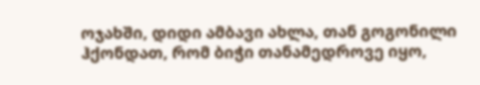ოჯახში, დიდი ამბავი ახლა, თან გოგონილი ჰქონდათ, რომ ბიჭი თანამედროვე იყო,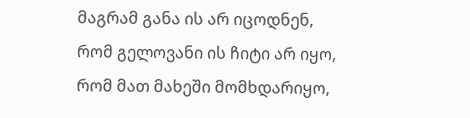მაგრამ განა ის არ იცოდნენ, რომ გელოვანი ის ჩიტი არ იყო, რომ მათ მახეში მომხდარიყო,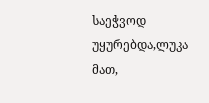საეჭვოდ უყურებდა,ლუკა მათ,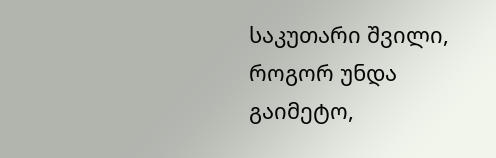საკუთარი შვილი, როგორ უნდა გაიმეტო,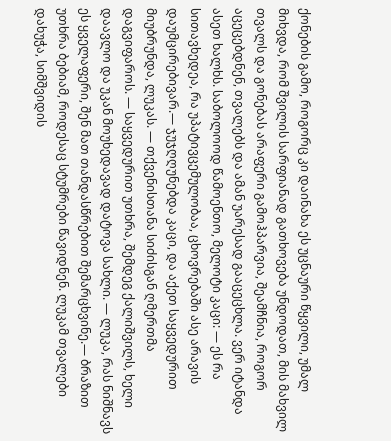ქონების გამო, როგორც კი დაინახა ეს უცნაური წყვილი, უმალ მიხვდა, რომ შვილის სარფიანად გათხოვება უნდოდათ, მის მახვილ თვალს და გონებას არაფერი გამოჰპარვია, შეამჩნია, როგორ აცეცებდნენ, თვალებს და ამან უარესად გააცეცხლა. ვერ იტანდა ასეთ ხალხს. საბოლოოდ წამოენთო, მელოტი კაცი: — ეს რა სითავხედეა, რა უპატივცემულობაა, ცხოვრებაში ასე არავის დაუმცირებივარ.— ჯუჯღღუნებდა კაცი, და აქეთ საყვედურით მიუბრუნდა, ლუკას. — თქვენისთანა სიძისგან ღმერთმა დაგვიფაროს. — საყვედურით უთხრა, შემდეგ ქალიშვილს, ხელი დაავლო და უკან მოუხედავად დატოვა სახლი. — ლუკა, რას ნიშნავს ეს ყველაფერი, შენ მათ თანდასწრებით შემარცხვინე.— ბრაზით უთხრა ბებიამ, როდესაც სტუმრები წავიდნენ. ლუკამ თვალები დახუჭა, სიმშვიდის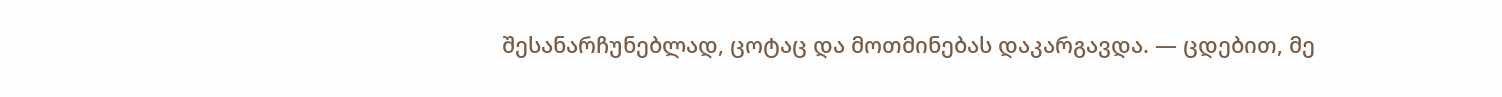შესანარჩუნებლად, ცოტაც და მოთმინებას დაკარგავდა. — ცდებით, მე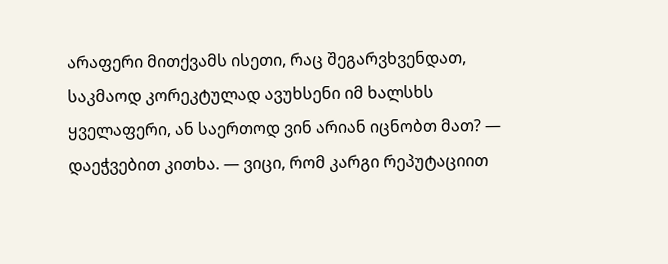არაფერი მითქვამს ისეთი, რაც შეგარვხვენდათ, საკმაოდ კორეკტულად ავუხსენი იმ ხალსხს ყველაფერი, ან საერთოდ ვინ არიან იცნობთ მათ? — დაეჭვებით კითხა. — ვიცი, რომ კარგი რეპუტაციით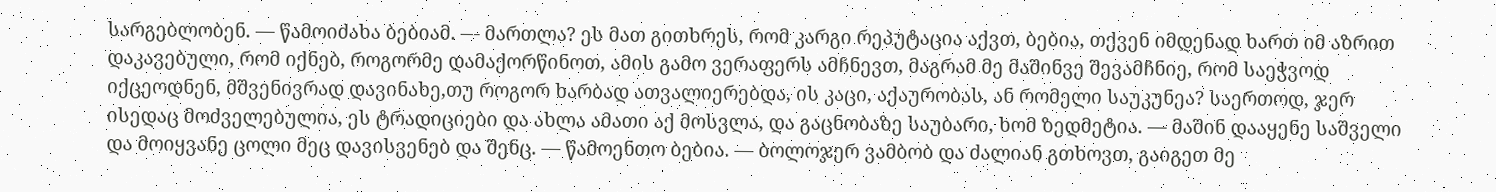სარგებლობენ. — წამოიძახა ბებიამ. — მართლა? ეს მათ გითხრეს, რომ კარგი რეპუტაცია აქვთ, ბებია, თქვენ იმდენად ხართ იმ აზრით დაკავებული, რომ იქნებ, როგორმე დამაქორწინოთ, ამის გამო ვერაფერს ამჩნევთ, მაგრამ მე მაშინვე შევამჩნიე, რომ საეჭვოდ იქცეოდნენ, მშვენივრად დავინახე,თუ როგორ ხარბად ათვალიერებდა, ის კაცი, აქაურობას, ან რომელი საუკუნეა? საერთოდ, ჯერ ისედაც მოძველებულია, ეს ტრადიციები და ახლა ამათი აქ მოსვლა, და გაცნობაზე საუბარი, ხომ ზედმეტია. — მაშინ დააყენე საშველი და მოიყვანე ცოლი მეც დავისვენებ და შენც. — წამოენთო ბებია. — ბოლოჯერ ვამბობ და ძალიან გთხოვთ, გაიგეთ მე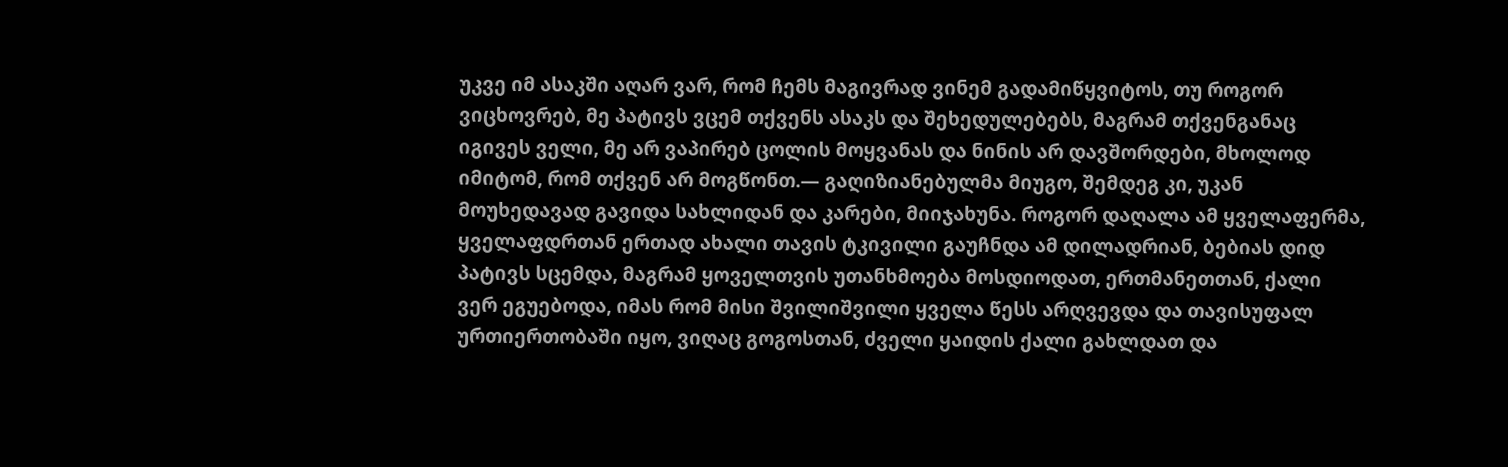უკვე იმ ასაკში აღარ ვარ, რომ ჩემს მაგივრად ვინემ გადამიწყვიტოს, თუ როგორ ვიცხოვრებ, მე პატივს ვცემ თქვენს ასაკს და შეხედულებებს, მაგრამ თქვენგანაც იგივეს ველი, მე არ ვაპირებ ცოლის მოყვანას და ნინის არ დავშორდები, მხოლოდ იმიტომ, რომ თქვენ არ მოგწონთ.— გაღიზიანებულმა მიუგო, შემდეგ კი, უკან მოუხედავად გავიდა სახლიდან და კარები, მიიჯახუნა. როგორ დაღალა ამ ყველაფერმა, ყველაფდრთან ერთად ახალი თავის ტკივილი გაუჩნდა ამ დილადრიან, ბებიას დიდ პატივს სცემდა, მაგრამ ყოველთვის უთანხმოება მოსდიოდათ, ერთმანეთთან, ქალი ვერ ეგუებოდა, იმას რომ მისი შვილიშვილი ყველა წესს არღვევდა და თავისუფალ ურთიერთობაში იყო, ვიღაც გოგოსთან, ძველი ყაიდის ქალი გახლდათ და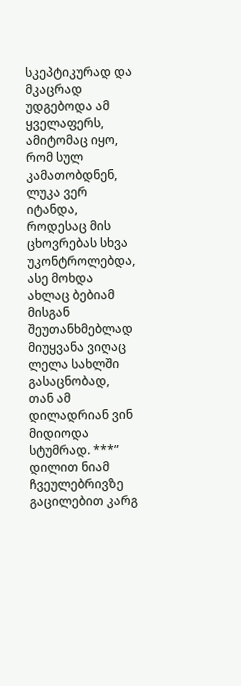სკეპტიკურად და მკაცრად უდგებოდა ამ ყველაფერს, ამიტომაც იყო, რომ სულ კამათობდნენ, ლუკა ვერ იტანდა, როდესაც მის ცხოვრებას სხვა უკონტროლებდა, ასე მოხდა ახლაც ბებიამ მისგან შეუთანხმებლად მიუყვანა ვიღაც ლელა სახლში გასაცნობად, თან ამ დილადრიან ვინ მიდიოდა სტუმრად. ***” დილით ნიამ ჩვეულებრივზე გაცილებით კარგ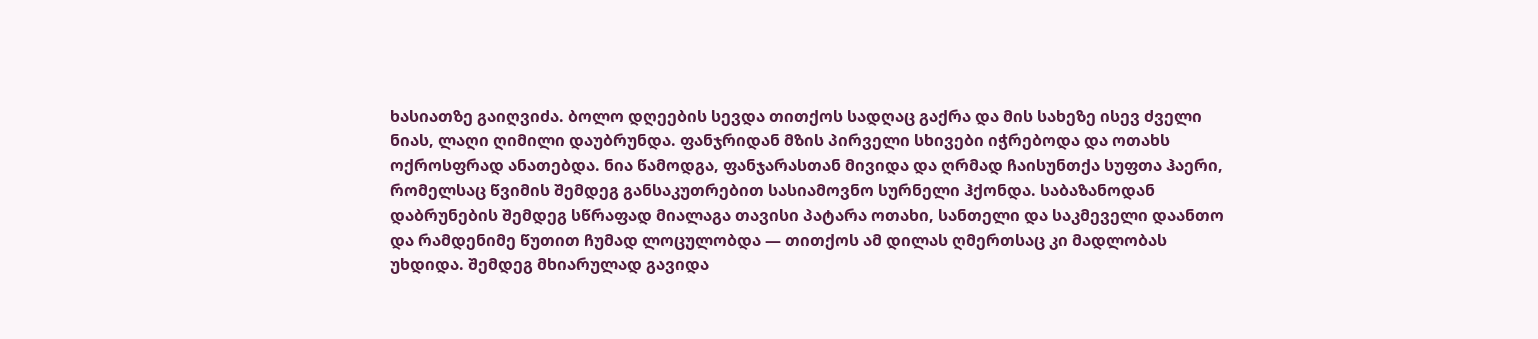ხასიათზე გაიღვიძა. ბოლო დღეების სევდა თითქოს სადღაც გაქრა და მის სახეზე ისევ ძველი ნიას, ლაღი ღიმილი დაუბრუნდა. ფანჯრიდან მზის პირველი სხივები იჭრებოდა და ოთახს ოქროსფრად ანათებდა. ნია წამოდგა, ფანჯარასთან მივიდა და ღრმად ჩაისუნთქა სუფთა ჰაერი, რომელსაც წვიმის შემდეგ განსაკუთრებით სასიამოვნო სურნელი ჰქონდა. საბაზანოდან დაბრუნების შემდეგ სწრაფად მიალაგა თავისი პატარა ოთახი, სანთელი და საკმეველი დაანთო და რამდენიმე წუთით ჩუმად ლოცულობდა — თითქოს ამ დილას ღმერთსაც კი მადლობას უხდიდა. შემდეგ მხიარულად გავიდა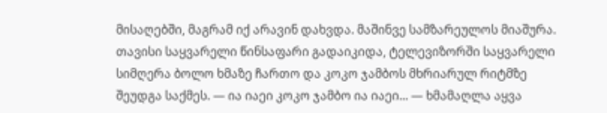მისაღებში, მაგრამ იქ არავინ დახვდა. მაშინვე სამზარეულოს მიაშურა. თავისი საყვარელი წინსაფარი გადაიკიდა, ტელევიზორში საყვარელი სიმღერა ბოლო ხმაზე ჩართო და კოკო ჯამბოს მხრიარულ რიტმზე შეუდგა საქმეს. — ია იაეი კოკო ჯამბო ია იაეი... — ხმამაღლა აყვა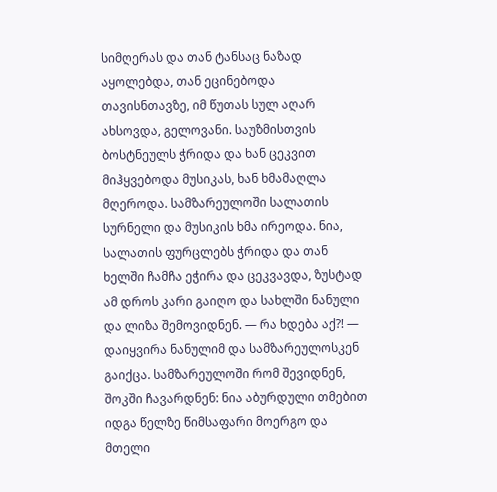სიმღერას და თან ტანსაც ნაზად აყოლებდა, თან ეცინებოდა თავისნთავზე, იმ წუთას სულ აღარ ახსოვდა, გელოვანი. საუზმისთვის ბოსტნეულს ჭრიდა და ხან ცეკვით მიჰყვებოდა მუსიკას, ხან ხმამაღლა მღეროდა. სამზარეულოში სალათის სურნელი და მუსიკის ხმა ირეოდა. ნია, სალათის ფურცლებს ჭრიდა და თან ხელში ჩამჩა ეჭირა და ცეკვავდა, ზუსტად ამ დროს კარი გაიღო და სახლში ნანული და ლიზა შემოვიდნენ. — რა ხდება აქ?! — დაიყვირა ნანულიმ და სამზარეულოსკენ გაიქცა. სამზარეულოში რომ შევიდნენ, შოკში ჩავარდნენ: ნია აბურდული თმებით იდგა წელზე წიმსაფარი მოერგო და მთელი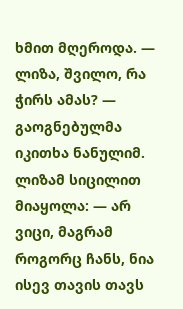ხმით მღეროდა. — ლიზა, შვილო, რა ჭირს ამას? — გაოგნებულმა იკითხა ნანულიმ. ლიზამ სიცილით მიაყოლა: — არ ვიცი, მაგრამ როგორც ჩანს, ნია ისევ თავის თავს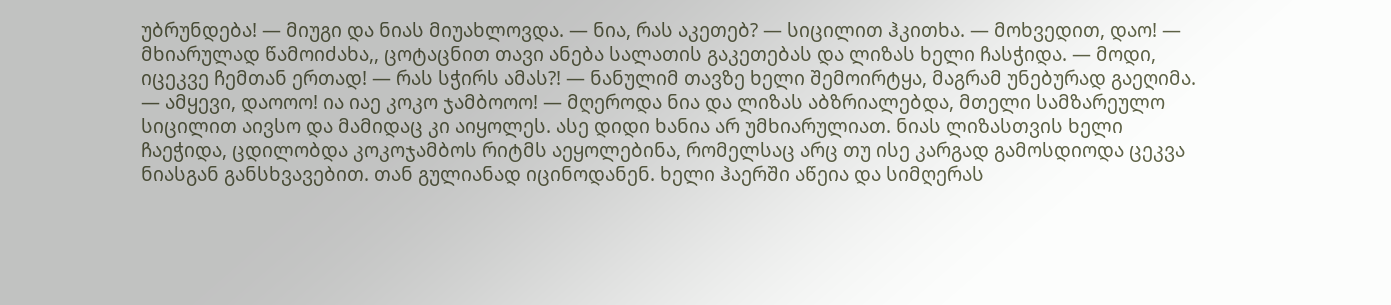უბრუნდება! — მიუგი და ნიას მიუახლოვდა. — ნია, რას აკეთებ? — სიცილით ჰკითხა. — მოხვედით, დაო! — მხიარულად წამოიძახა,, ცოტაცნით თავი ანება სალათის გაკეთებას და ლიზას ხელი ჩასჭიდა. — მოდი, იცეკვე ჩემთან ერთად! — რას სჭირს ამას?! — ნანულიმ თავზე ხელი შემოირტყა, მაგრამ უნებურად გაეღიმა. — ამყევი, დაოოო! ია იაე კოკო ჯამბოოო! — მღეროდა ნია და ლიზას აბზრიალებდა, მთელი სამზარეულო სიცილით აივსო და მამიდაც კი აიყოლეს. ასე დიდი ხანია არ უმხიარულიათ. ნიას ლიზასთვის ხელი ჩაეჭიდა, ცდილობდა კოკოჯამბოს რიტმს აეყოლებინა, რომელსაც არც თუ ისე კარგად გამოსდიოდა ცეკვა ნიასგან განსხვავებით. თან გულიანად იცინოდანენ. ხელი ჰაერში აწეია და სიმღერას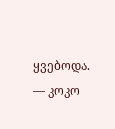ყვებოდა. — კოკო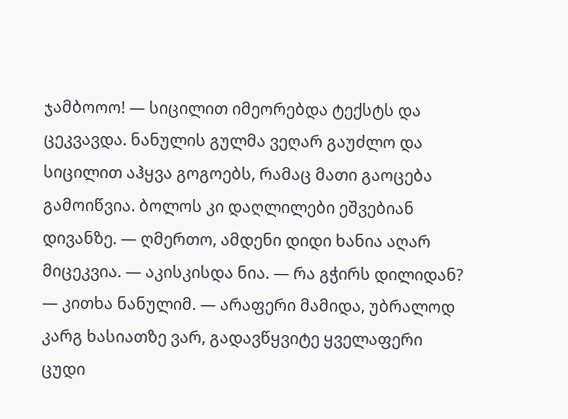ჯამბოოო! — სიცილით იმეორებდა ტექსტს და ცეკვავდა. ნანულის გულმა ვეღარ გაუძლო და სიცილით აჰყვა გოგოებს, რამაც მათი გაოცება გამოიწვია. ბოლოს კი დაღლილები ეშვებიან დივანზე. — ღმერთო, ამდენი დიდი ხანია აღარ მიცეკვია. — აკისკისდა ნია. — რა გჭირს დილიდან? — კითხა ნანულიმ. — არაფერი მამიდა, უბრალოდ კარგ ხასიათზე ვარ, გადავწყვიტე ყველაფერი ცუდი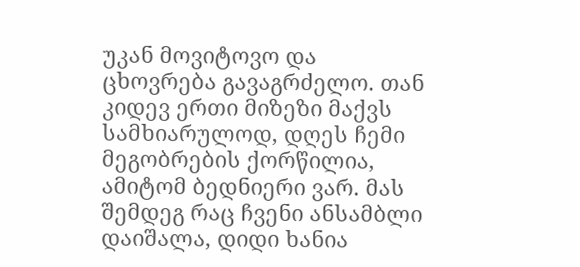უკან მოვიტოვო და ცხოვრება გავაგრძელო. თან კიდევ ერთი მიზეზი მაქვს სამხიარულოდ, დღეს ჩემი მეგობრების ქორწილია, ამიტომ ბედნიერი ვარ. მას შემდეგ რაც ჩვენი ანსამბლი დაიშალა, დიდი ხანია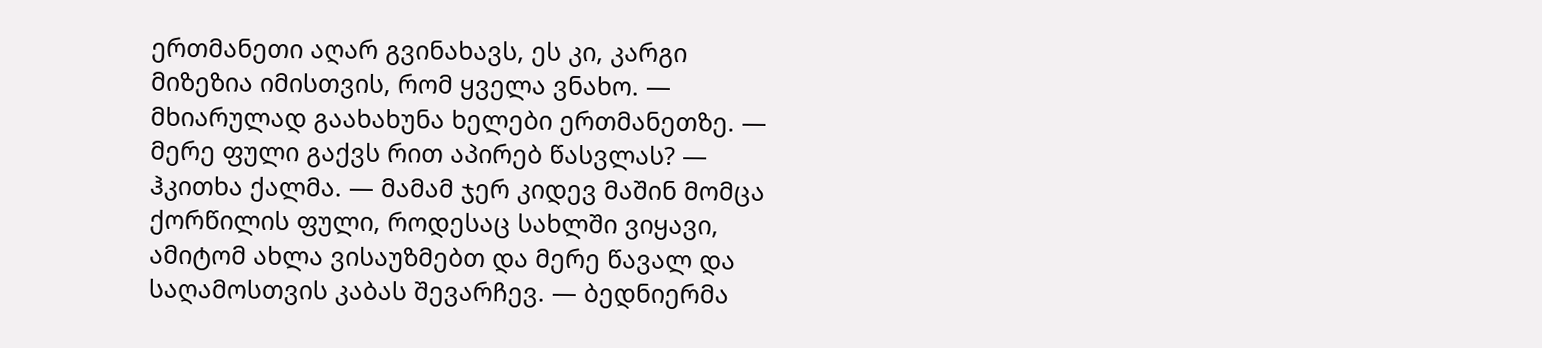ერთმანეთი აღარ გვინახავს, ეს კი, კარგი მიზეზია იმისთვის, რომ ყველა ვნახო. — მხიარულად გაახახუნა ხელები ერთმანეთზე. — მერე ფული გაქვს რით აპირებ წასვლას? — ჰკითხა ქალმა. — მამამ ჯერ კიდევ მაშინ მომცა ქორწილის ფული, როდესაც სახლში ვიყავი, ამიტომ ახლა ვისაუზმებთ და მერე წავალ და საღამოსთვის კაბას შევარჩევ. — ბედნიერმა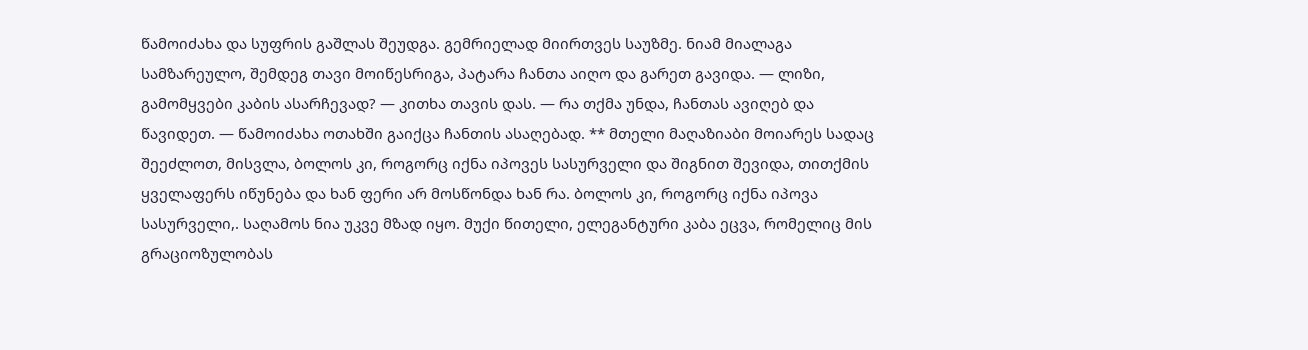წამოიძახა და სუფრის გაშლას შეუდგა. გემრიელად მიირთვეს საუზმე. ნიამ მიალაგა სამზარეულო, შემდეგ თავი მოიწესრიგა, პატარა ჩანთა აიღო და გარეთ გავიდა. — ლიზი, გამომყვები კაბის ასარჩევად? — კითხა თავის დას. — რა თქმა უნდა, ჩანთას ავიღებ და წავიდეთ. — წამოიძახა ოთახში გაიქცა ჩანთის ასაღებად. ** მთელი მაღაზიაბი მოიარეს სადაც შეეძლოთ, მისვლა, ბოლოს კი, როგორც იქნა იპოვეს სასურველი და შიგნით შევიდა, თითქმის ყველაფერს იწუნება და ხან ფერი არ მოსწონდა ხან რა. ბოლოს კი, როგორც იქნა იპოვა სასურველი,. საღამოს ნია უკვე მზად იყო. მუქი წითელი, ელეგანტური კაბა ეცვა, რომელიც მის გრაციოზულობას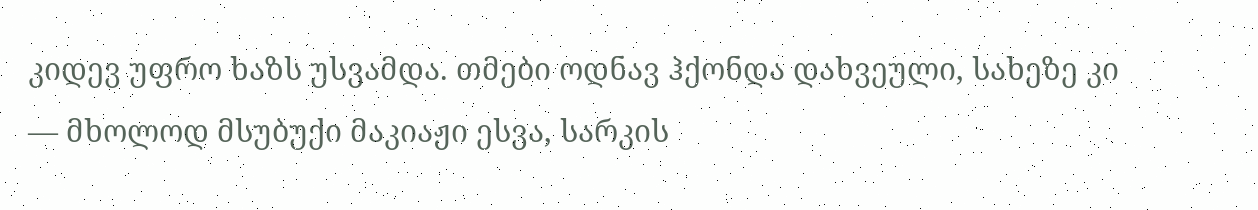კიდევ უფრო ხაზს უსვამდა. თმები ოდნავ ჰქონდა დახვეული, სახეზე კი — მხოლოდ მსუბუქი მაკიაჟი ესვა, სარკის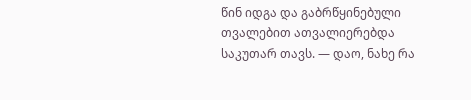წინ იდგა და გაბრწყინებული თვალებით ათვალიერებდა საკუთარ თავს. — დაო, ნახე რა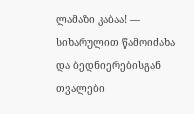ლამაზი კაბაა! — სიხარულით წამოიძახა და ბედნიერებისგან თვალები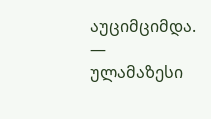აუციმციმდა. — ულამაზესი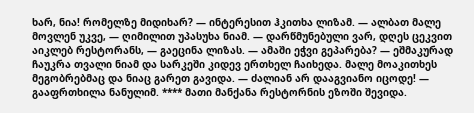ხარ, ნია! რომელზე მიდიხარ? — ინტერესით ჰკითხა ლიზამ. — ალბათ მალე მოვლენ უკვე, — ღიმილით უპასუხა ნიამ. — დარწმუნებული ვარ, დღეს ცეკვით აიკლებ რესტორანს, — გაეცინა ლიზას. — ამაში ეჭვი გეპარება? — ეშმაკურად ჩაუკრა თვალი ნიამ და სარკეში კიდევ ერთხელ ჩაიხედა. მალე მოაკითხეს მეგობრებმაც და ნიაც გარეთ გავიდა. — ძალიან არ დააგვიანო იცოდე! — გააფრთხილა ნანულიმ. **** მათი მანქანა რესტორნის ეზოში შევიდა.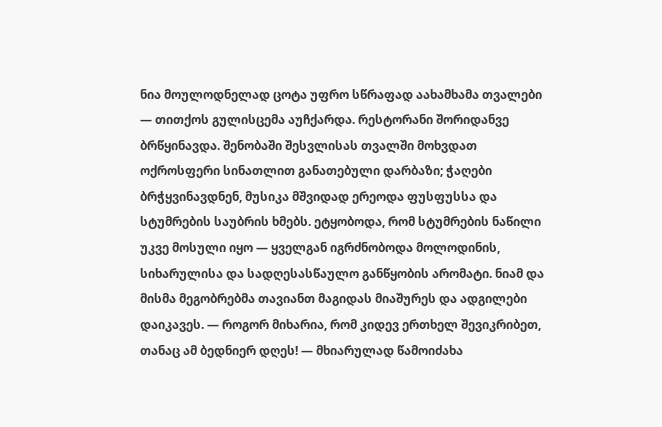ნია მოულოდნელად ცოტა უფრო სწრაფად აახამხამა თვალები — თითქოს გულისცემა აუჩქარდა. რესტორანი შორიდანვე ბრწყინავდა. შენობაში შესვლისას თვალში მოხვდათ ოქროსფერი სინათლით განათებული დარბაზი; ჭაღები ბრჭყვინავდნენ, მუსიკა მშვიდად ერეოდა ფუსფუსსა და სტუმრების საუბრის ხმებს. ეტყობოდა, რომ სტუმრების ნაწილი უკვე მოსული იყო — ყველგან იგრძნობოდა მოლოდინის, სიხარულისა და სადღესასწაულო განწყობის არომატი. ნიამ და მისმა მეგობრებმა თავიანთ მაგიდას მიაშურეს და ადგილები დაიკავეს. — როგორ მიხარია, რომ კიდევ ერთხელ შევიკრიბეთ, თანაც ამ ბედნიერ დღეს! — მხიარულად წამოიძახა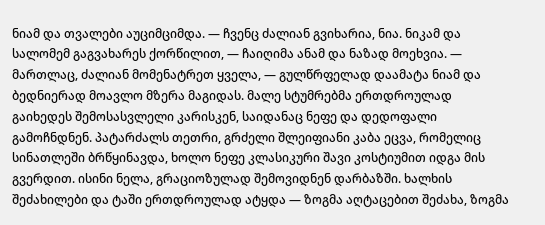ნიამ და თვალები აუციმციმდა. — ჩვენც ძალიან გვიხარია, ნია. ნიკამ და სალომემ გაგვახარეს ქორწილით, — ჩაიღიმა ანამ და ნაზად მოეხვია. — მართლაც, ძალიან მომენატრეთ ყველა, — გულწრფელად დაამატა ნიამ და ბედნიერად მოავლო მზერა მაგიდას. მალე სტუმრებმა ერთდროულად გაიხედეს შემოსასვლელი კარისკენ, საიდანაც ნეფე და დედოფალი გამოჩნდნენ. პატარძალს თეთრი, გრძელი შლეიფიანი კაბა ეცვა, რომელიც სინათლეში ბრწყინავდა, ხოლო ნეფე კლასიკური შავი კოსტიუმით იდგა მის გვერდით. ისინი ნელა, გრაციოზულად შემოვიდნენ დარბაზში. ხალხის შეძახილები და ტაში ერთდროულად ატყდა — ზოგმა აღტაცებით შეძახა, ზოგმა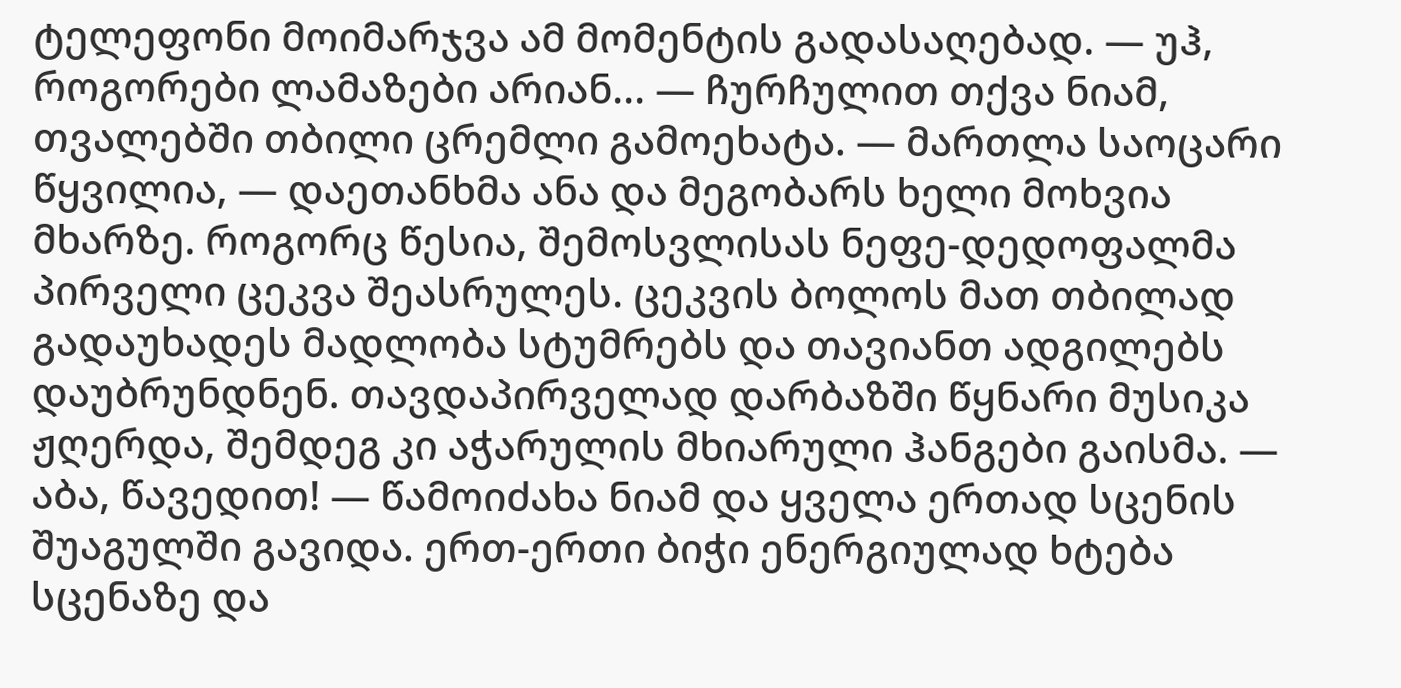ტელეფონი მოიმარჯვა ამ მომენტის გადასაღებად. — უჰ, როგორები ლამაზები არიან... — ჩურჩულით თქვა ნიამ, თვალებში თბილი ცრემლი გამოეხატა. — მართლა საოცარი წყვილია, — დაეთანხმა ანა და მეგობარს ხელი მოხვია მხარზე. როგორც წესია, შემოსვლისას ნეფე-დედოფალმა პირველი ცეკვა შეასრულეს. ცეკვის ბოლოს მათ თბილად გადაუხადეს მადლობა სტუმრებს და თავიანთ ადგილებს დაუბრუნდნენ. თავდაპირველად დარბაზში წყნარი მუსიკა ჟღერდა, შემდეგ კი აჭარულის მხიარული ჰანგები გაისმა. — აბა, წავედით! — წამოიძახა ნიამ და ყველა ერთად სცენის შუაგულში გავიდა. ერთ-ერთი ბიჭი ენერგიულად ხტება სცენაზე და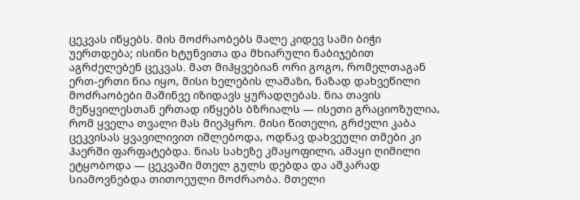ცეკვას იწყებს. მის მოძრაობებს მალე კიდევ სამი ბიჭი უერთდება; ისინი ხტუნვითა და მხიარული ნაბიჯებით აგრძელებენ ცეკვას. მათ მიჰყვებიან ორი გოგო, რომელთაგან ერთ-ერთი ნია იყო, მისი ხელების ლამაზი, ნაზად დახვეწილი მოძრაობები მაშინვე იზიდავს ყურადღებას. ნია თავის მეწყვილესთან ერთად იწყებს ბზრიალს — ისეთი გრაციოზულია, რომ ყველა თვალი მას მიეპყრო. მისი წითელი, გრძელი კაბა ცეკვისას ყვავილივით იშლებოდა, ოდნავ დახვეული თმები კი ჰაერში ფარფატებდა. ნიას სახეზე კმაყოფილი, ამაყი ღიმილი ეტყობოდა — ცეკვაში მთელ გულს დებდა და აშკარად სიამოვნებდა თითოეული მოძრაობა. მთელი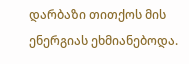დარბაზი თითქოს მის ენერგიას ეხმიანებოდა.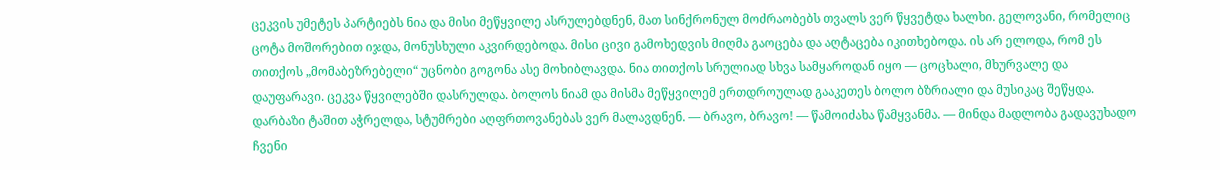ცეკვის უმეტეს პარტიებს ნია და მისი მეწყვილე ასრულებდნენ, მათ სინქრონულ მოძრაობებს თვალს ვერ წყვეტდა ხალხი. გელოვანი, რომელიც ცოტა მოშორებით იჯდა, მონუსხული აკვირდებოდა. მისი ცივი გამოხედვის მიღმა გაოცება და აღტაცება იკითხებოდა. ის არ ელოდა, რომ ეს თითქოს „მომაბეზრებელი“ უცნობი გოგონა ასე მოხიბლავდა. ნია თითქოს სრულიად სხვა სამყაროდან იყო — ცოცხალი, მხურვალე და დაუფარავი. ცეკვა წყვილებში დასრულდა. ბოლოს ნიამ და მისმა მეწყვილემ ერთდროულად გააკეთეს ბოლო ბზრიალი და მუსიკაც შეწყდა. დარბაზი ტაშით აჭრელდა, სტუმრები აღფრთოვანებას ვერ მალავდნენ. — ბრავო, ბრავო! — წამოიძახა წამყვანმა. — მინდა მადლობა გადავუხადო ჩვენი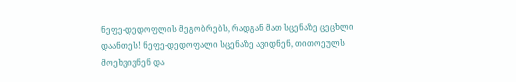ნეფე-დედოფლის მეგობრებს, რადგან მათ სცენაზე ცეცხლი დაანთეს! ნეფე-დედოფალი სცენაზე ავიდნენ, თითოეულს მოეხვივნენ და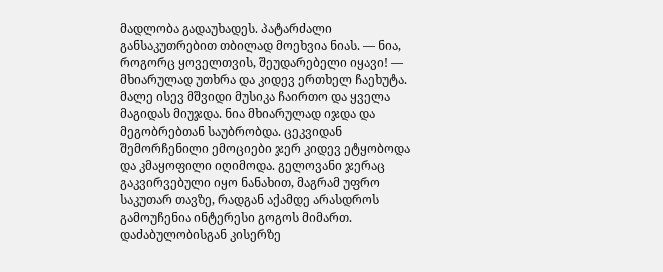მადლობა გადაუხადეს. პატარძალი განსაკუთრებით თბილად მოეხვია ნიას. — ნია, როგორც ყოველთვის, შეუდარებელი იყავი! — მხიარულად უთხრა და კიდევ ერთხელ ჩაეხუტა. მალე ისევ მშვიდი მუსიკა ჩაირთო და ყველა მაგიდას მიუჯდა. ნია მხიარულად იჯდა და მეგობრებთან საუბრობდა. ცეკვიდან შემორჩენილი ემოციები ჯერ კიდევ ეტყობოდა და კმაყოფილი იღიმოდა. გელოვანი ჯერაც გაკვირვებული იყო ნანახით, მაგრამ უფრო საკუთარ თავზე, რადგან აქამდე არასდროს გამოუჩენია ინტერესი გოგოს მიმართ. დაძაბულობისგან კისერზე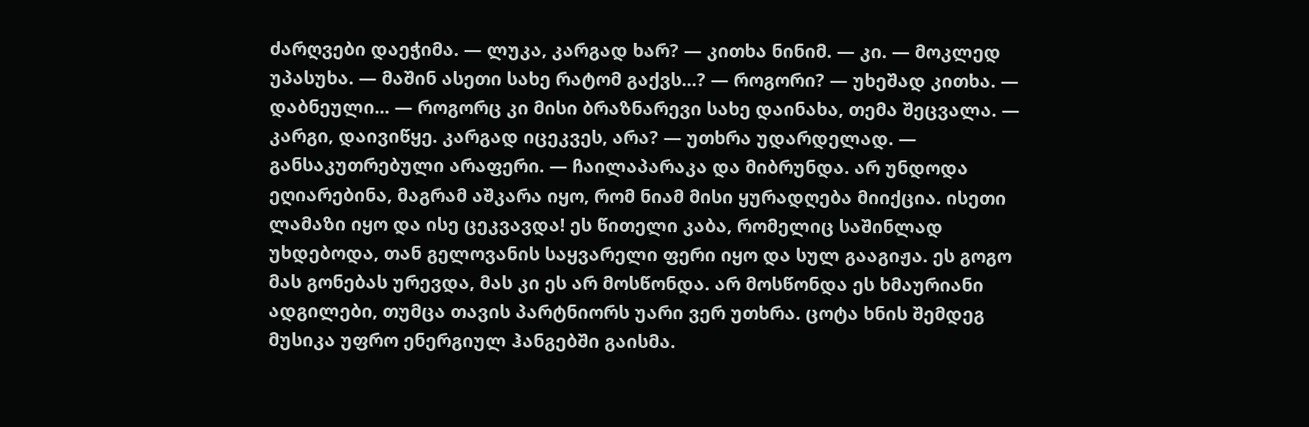ძარღვები დაეჭიმა. — ლუკა, კარგად ხარ? — კითხა ნინიმ. — კი. — მოკლედ უპასუხა. — მაშინ ასეთი სახე რატომ გაქვს...? — როგორი? — უხეშად კითხა. — დაბნეული... — როგორც კი მისი ბრაზნარევი სახე დაინახა, თემა შეცვალა. — კარგი, დაივიწყე. კარგად იცეკვეს, არა? — უთხრა უდარდელად. — განსაკუთრებული არაფერი. — ჩაილაპარაკა და მიბრუნდა. არ უნდოდა ეღიარებინა, მაგრამ აშკარა იყო, რომ ნიამ მისი ყურადღება მიიქცია. ისეთი ლამაზი იყო და ისე ცეკვავდა! ეს წითელი კაბა, რომელიც საშინლად უხდებოდა, თან გელოვანის საყვარელი ფერი იყო და სულ გააგიჟა. ეს გოგო მას გონებას ურევდა, მას კი ეს არ მოსწონდა. არ მოსწონდა ეს ხმაურიანი ადგილები, თუმცა თავის პარტნიორს უარი ვერ უთხრა. ცოტა ხნის შემდეგ მუსიკა უფრო ენერგიულ ჰანგებში გაისმა.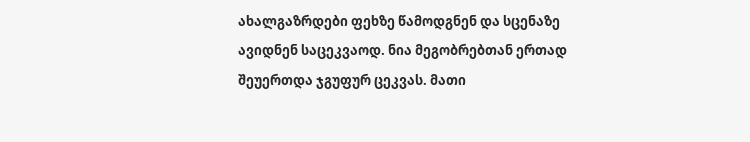ახალგაზრდები ფეხზე წამოდგნენ და სცენაზე ავიდნენ საცეკვაოდ. ნია მეგობრებთან ერთად შეუერთდა ჯგუფურ ცეკვას. მათი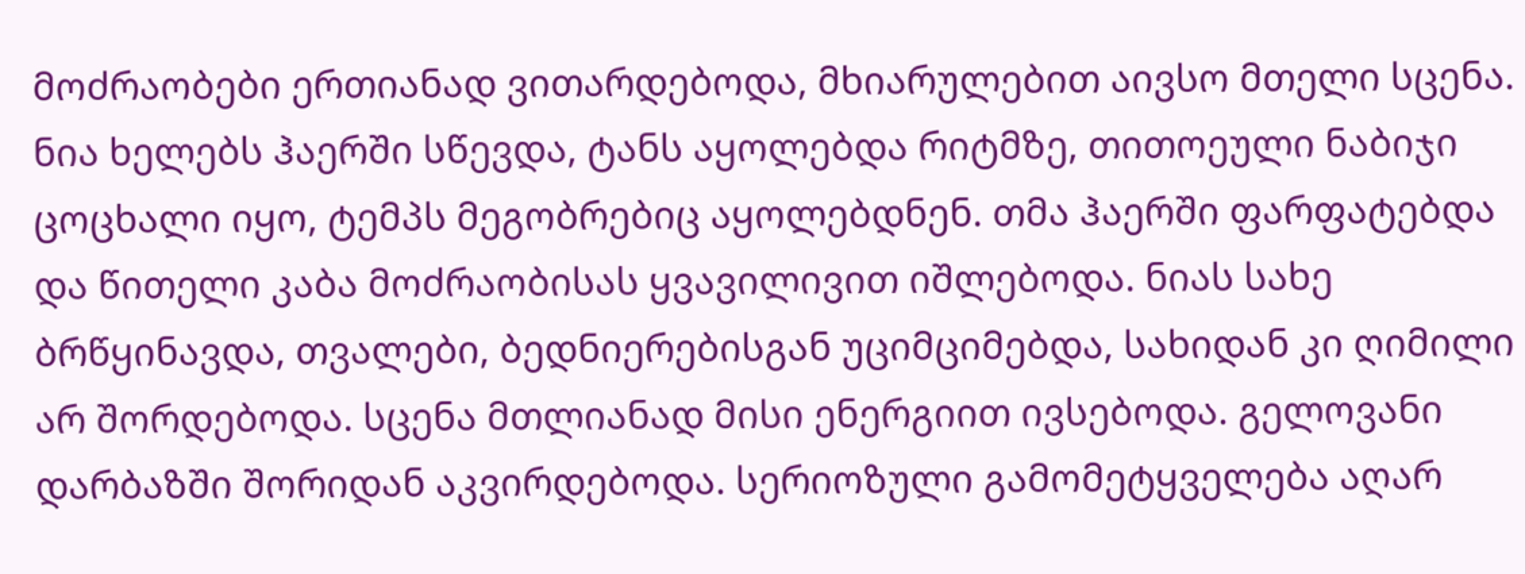მოძრაობები ერთიანად ვითარდებოდა, მხიარულებით აივსო მთელი სცენა. ნია ხელებს ჰაერში სწევდა, ტანს აყოლებდა რიტმზე, თითოეული ნაბიჯი ცოცხალი იყო, ტემპს მეგობრებიც აყოლებდნენ. თმა ჰაერში ფარფატებდა და წითელი კაბა მოძრაობისას ყვავილივით იშლებოდა. ნიას სახე ბრწყინავდა, თვალები, ბედნიერებისგან უციმციმებდა, სახიდან კი ღიმილი არ შორდებოდა. სცენა მთლიანად მისი ენერგიით ივსებოდა. გელოვანი დარბაზში შორიდან აკვირდებოდა. სერიოზული გამომეტყველება აღარ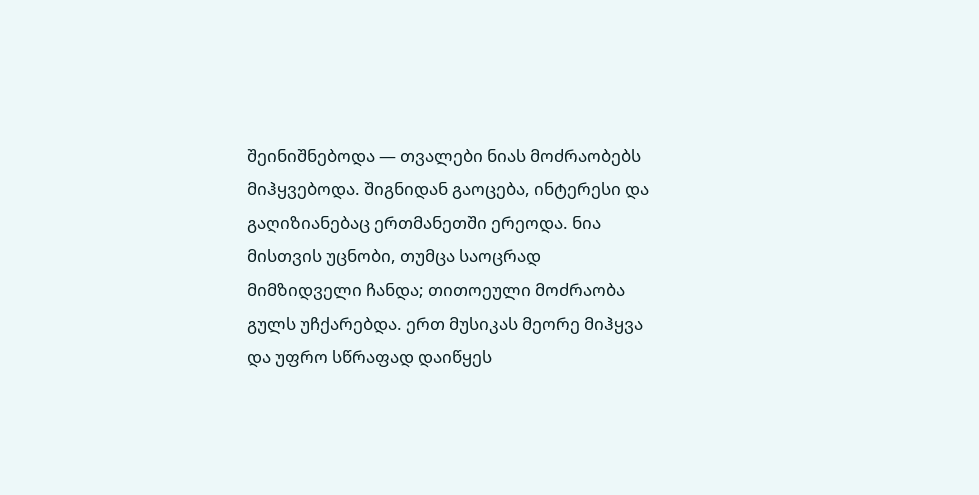შეინიშნებოდა — თვალები ნიას მოძრაობებს მიჰყვებოდა. შიგნიდან გაოცება, ინტერესი და გაღიზიანებაც ერთმანეთში ერეოდა. ნია მისთვის უცნობი, თუმცა საოცრად მიმზიდველი ჩანდა; თითოეული მოძრაობა გულს უჩქარებდა. ერთ მუსიკას მეორე მიჰყვა და უფრო სწრაფად დაიწყეს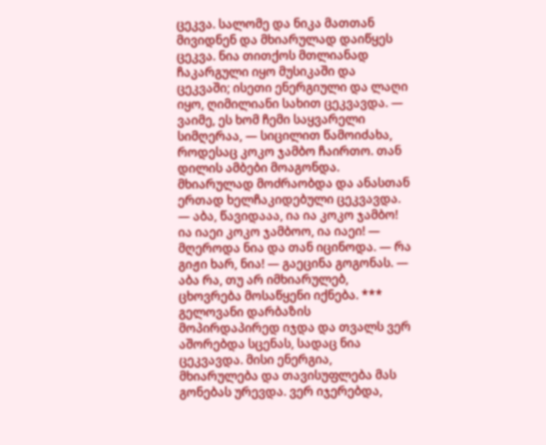ცეკვა. სალომე და ნიკა მათთან მივიდნენ და მხიარულად დაიწყეს ცეკვა. ნია თითქოს მთლიანად ჩაკარგული იყო მუსიკაში და ცეკვაში; ისეთი ენერგიული და ლაღი იყო, ღიმილიანი სახით ცეკვავდა. — ვაიმე, ეს ხომ ჩემი საყვარელი სიმღერაა, — სიცილით წამოიძახა, როდესაც კოკო ჯამბო ჩაირთო. თან დილის ამბები მოაგონდა. მხიარულად მოძრაობდა და ანასთან ერთად ხელჩაკიდებული ცეკვავდა. — აბა, წავიდააა, ია ია კოკო ჯამბო! ია იაეი კოკო ჯამბოო, ია იაეი! — მღეროდა ნია და თან იცინოდა. — რა გიჟი ხარ, ნია! — გაეცინა გოგონას. — აბა რა, თუ არ იმხიარულებ, ცხოვრება მოსაწყენი იქნება. *** გელოვანი დარბაზის მოპირდაპირედ იჯდა და თვალს ვერ აშორებდა სცენას, სადაც ნია ცეკვავდა. მისი ენერგია, მხიარულება და თავისუფლება მას გონებას ურევდა. ვერ იჯერებდა,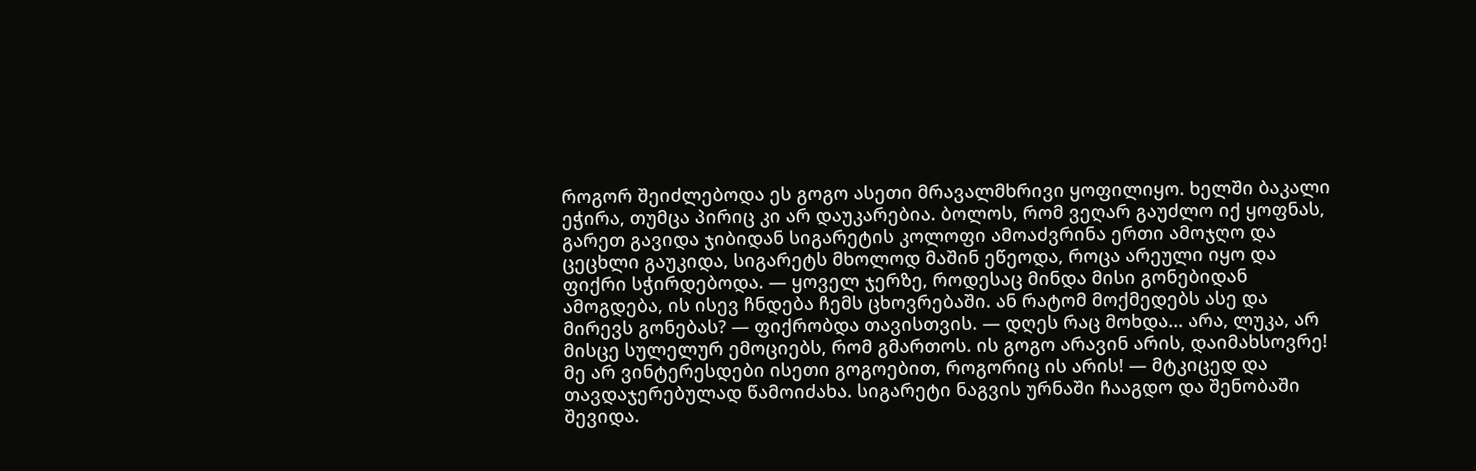როგორ შეიძლებოდა ეს გოგო ასეთი მრავალმხრივი ყოფილიყო. ხელში ბაკალი ეჭირა, თუმცა პირიც კი არ დაუკარებია. ბოლოს, რომ ვეღარ გაუძლო იქ ყოფნას, გარეთ გავიდა ჯიბიდან სიგარეტის კოლოფი ამოაძვრინა ერთი ამოჯღო და ცეცხლი გაუკიდა, სიგარეტს მხოლოდ მაშინ ეწეოდა, როცა არეული იყო და ფიქრი სჭირდებოდა. — ყოველ ჯერზე, როდესაც მინდა მისი გონებიდან ამოგდება, ის ისევ ჩნდება ჩემს ცხოვრებაში. ან რატომ მოქმედებს ასე და მირევს გონებას? — ფიქრობდა თავისთვის. — დღეს რაც მოხდა... არა, ლუკა, არ მისცე სულელურ ემოციებს, რომ გმართოს. ის გოგო არავინ არის, დაიმახსოვრე! მე არ ვინტერესდები ისეთი გოგოებით, როგორიც ის არის! — მტკიცედ და თავდაჯერებულად წამოიძახა. სიგარეტი ნაგვის ურნაში ჩააგდო და შენობაში შევიდა.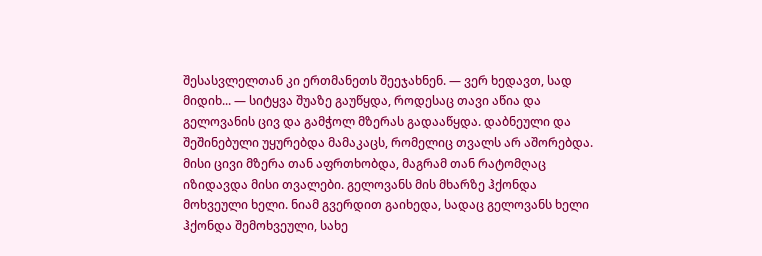შესასვლელთან კი ერთმანეთს შეეჯახნენ. — ვერ ხედავთ, სად მიდიხ... — სიტყვა შუაზე გაუწყდა, როდესაც თავი აწია და გელოვანის ცივ და გამჭოლ მზერას გადააწყდა. დაბნეული და შეშინებული უყურებდა მამაკაცს, რომელიც თვალს არ აშორებდა. მისი ცივი მზერა თან აფრთხობდა, მაგრამ თან რატომღაც იზიდავდა მისი თვალები. გელოვანს მის მხარზე ჰქონდა მოხვეული ხელი. ნიამ გვერდით გაიხედა, სადაც გელოვანს ხელი ჰქონდა შემოხვეული, სახე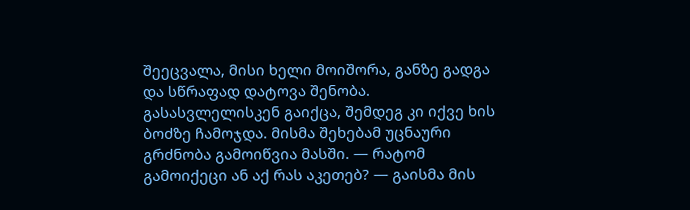შეეცვალა, მისი ხელი მოიშორა, განზე გადგა და სწრაფად დატოვა შენობა. გასასვლელისკენ გაიქცა, შემდეგ კი იქვე ხის ბოძზე ჩამოჯდა. მისმა შეხებამ უცნაური გრძნობა გამოიწვია მასში. — რატომ გამოიქეცი ან აქ რას აკეთებ? — გაისმა მის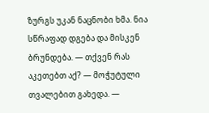ზურგს უკან ნაცნობი ხმა. ნია სწრაფად დგება და მისკენ ბრუნდება. — თქვენ რას აკეთებთ აქ? — მოჭუტული თვალებით გახედა. —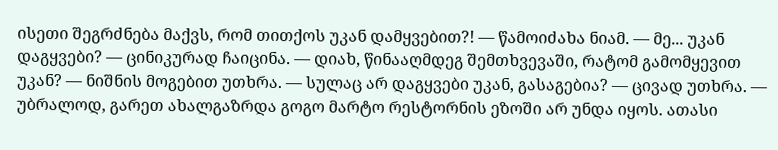ისეთი შეგრძნება მაქვს, რომ თითქოს უკან დამყვებით?! — წამოიძახა ნიამ. — მე... უკან დაგყვები? — ცინიკურად ჩაიცინა. — დიახ, წინააღმდეგ შემთხვევაში, რატომ გამომყევით უკან? — ნიშნის მოგებით უთხრა. — სულაც არ დაგყვები უკან, გასაგებია? — ცივად უთხრა. — უბრალოდ, გარეთ ახალგაზრდა გოგო მარტო რესტორნის ეზოში არ უნდა იყოს. ათასი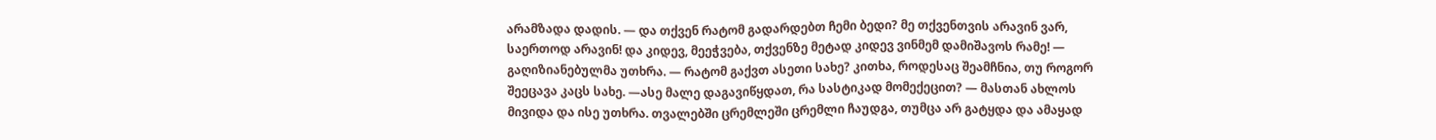არამზადა დადის. — და თქვენ რატომ გადარდებთ ჩემი ბედი? მე თქვენთვის არავინ ვარ, საერთოდ არავინ! და კიდევ, მეეჭვება, თქვენზე მეტად კიდევ ვინმემ დამიშავოს რამე! — გაღიზიანებულმა უთხრა. — რატომ გაქვთ ასეთი სახე? კითხა, როდესაც შეამჩნია, თუ როგორ შეეცავა კაცს სახე. —ასე მალე დაგავიწყდათ, რა სასტიკად მომექეცით? — მასთან ახლოს მივიდა და ისე უთხრა. თვალებში ცრემლეში ცრემლი ჩაუდგა, თუმცა არ გატყდა და ამაყად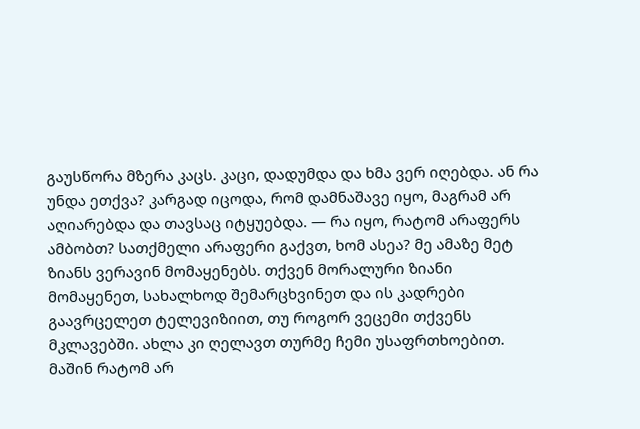გაუსწორა მზერა კაცს. კაცი, დადუმდა და ხმა ვერ იღებდა. ან რა უნდა ეთქვა? კარგად იცოდა, რომ დამნაშავე იყო, მაგრამ არ აღიარებდა და თავსაც იტყუებდა. — რა იყო, რატომ არაფერს ამბობთ? სათქმელი არაფერი გაქვთ, ხომ ასეა? მე ამაზე მეტ ზიანს ვერავინ მომაყენებს. თქვენ მორალური ზიანი მომაყენეთ, სახალხოდ შემარცხვინეთ და ის კადრები გაავრცელეთ ტელევიზიით, თუ როგორ ვეცემი თქვენს მკლავებში. ახლა კი ღელავთ თურმე ჩემი უსაფრთხოებით. მაშინ რატომ არ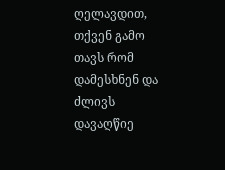ღელავდით, თქვენ გამო თავს რომ დამესხნენ და ძლივს დავაღწიე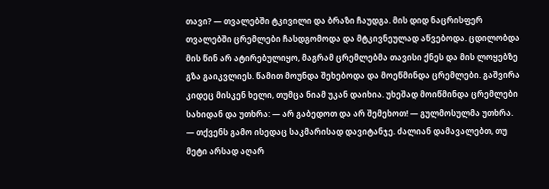თავი? — თვალებში ტკივილი და ბრაზი ჩაუდგა. მის დიდ ნაცრისფერ თვალებში ცრემლები ჩასდგომოდა და მტკივნეულად აწვებოდა. ცდილობდა მის წინ არ ატირებულიყო, მაგრამ ცრემლებმა თავისი ქნეს და მის ლოყებზე გზა გაიკვლიეს. წამით მოუნდა შეხებოდა და მოეწმინდა ცრემლები. გაშვირა კიდეც მისკენ ხელი, თუმცა ნიამ უკან დაიხია. უხეშად მოიწმინდა ცრემლები სახიდან და უთხრა: — არ გაბედოთ და არ შემეხოთ! — გულმოსულმა უთხრა. — თქვენს გამო ისედაც საკმარისად დავიტანჯე. ძალიან დამავალებთ, თუ მეტი არსად აღარ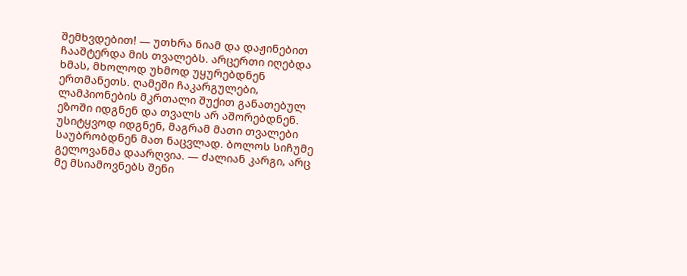შემხვდებით! — უთხრა ნიამ და დაჟინებით ჩააშტერდა მის თვალებს. არცერთი იღებდა ხმას, მხოლოდ უხმოდ უყურებდნენ ერთმანეთს. ღამეში ჩაკარგულები, ლამპიონების მკრთალი შუქით განათებულ ეზოში იდგნენ და თვალს არ აშორებდნენ. უსიტყვოდ იდგნენ, მაგრამ მათი თვალები საუბრობდნენ მათ ნაცვლად. ბოლოს სიჩუმე გელოვანმა დაარღვია. — ძალიან კარგი, არც მე მსიამოვნებს შენი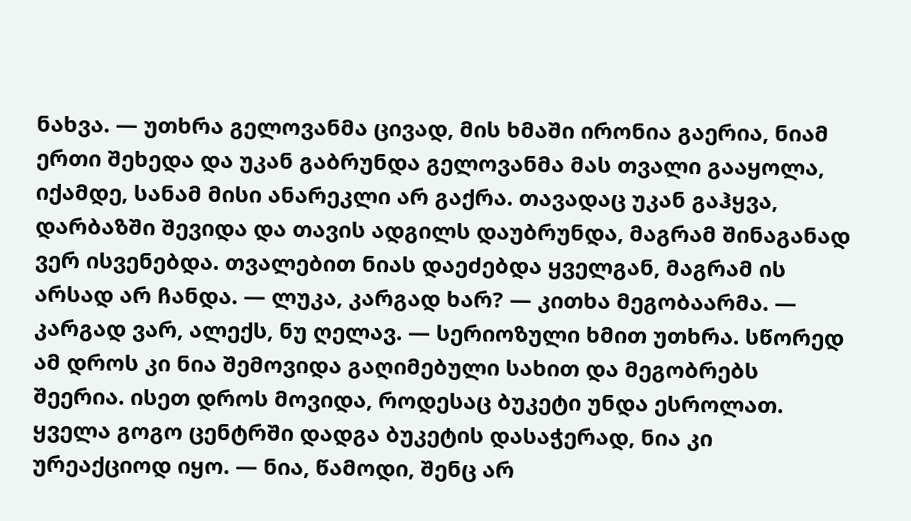ნახვა. — უთხრა გელოვანმა ცივად, მის ხმაში ირონია გაერია, ნიამ ერთი შეხედა და უკან გაბრუნდა გელოვანმა მას თვალი გააყოლა, იქამდე, სანამ მისი ანარეკლი არ გაქრა. თავადაც უკან გაჰყვა, დარბაზში შევიდა და თავის ადგილს დაუბრუნდა, მაგრამ შინაგანად ვერ ისვენებდა. თვალებით ნიას დაეძებდა ყველგან, მაგრამ ის არსად არ ჩანდა. — ლუკა, კარგად ხარ? — კითხა მეგობაარმა. — კარგად ვარ, ალექს, ნუ ღელავ. — სერიოზული ხმით უთხრა. სწორედ ამ დროს კი ნია შემოვიდა გაღიმებული სახით და მეგობრებს შეერია. ისეთ დროს მოვიდა, როდესაც ბუკეტი უნდა ესროლათ. ყველა გოგო ცენტრში დადგა ბუკეტის დასაჭერად, ნია კი ურეაქციოდ იყო. — ნია, წამოდი, შენც არ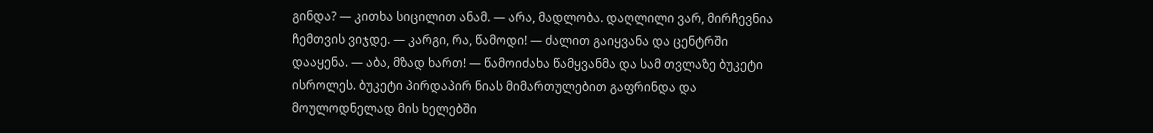გინდა? — კითხა სიცილით ანამ. — არა, მადლობა. დაღლილი ვარ, მირჩევნია ჩემთვის ვიჯდე. — კარგი, რა, წამოდი! — ძალით გაიყვანა და ცენტრში დააყენა. — აბა, მზად ხართ! — წამოიძახა წამყვანმა და სამ თვლაზე ბუკეტი ისროლეს. ბუკეტი პირდაპირ ნიას მიმართულებით გაფრინდა და მოულოდნელად მის ხელებში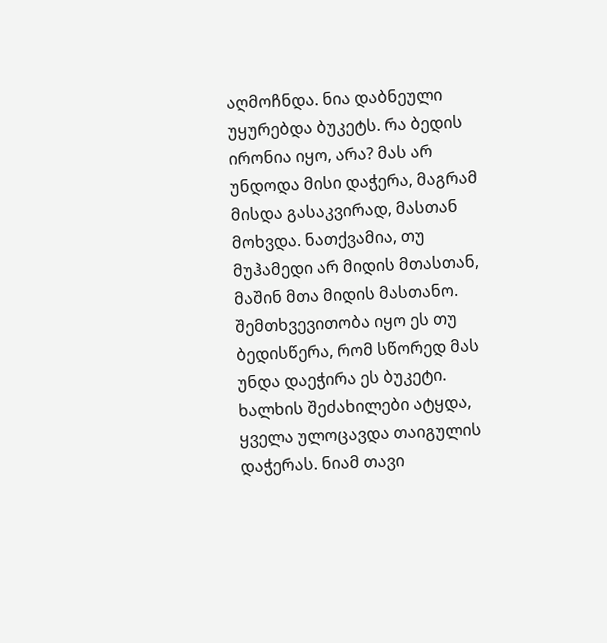აღმოჩნდა. ნია დაბნეული უყურებდა ბუკეტს. რა ბედის ირონია იყო, არა? მას არ უნდოდა მისი დაჭერა, მაგრამ მისდა გასაკვირად, მასთან მოხვდა. ნათქვამია, თუ მუჰამედი არ მიდის მთასთან, მაშინ მთა მიდის მასთანო. შემთხვევითობა იყო ეს თუ ბედისწერა, რომ სწორედ მას უნდა დაეჭირა ეს ბუკეტი. ხალხის შეძახილები ატყდა, ყველა ულოცავდა თაიგულის დაჭერას. ნიამ თავი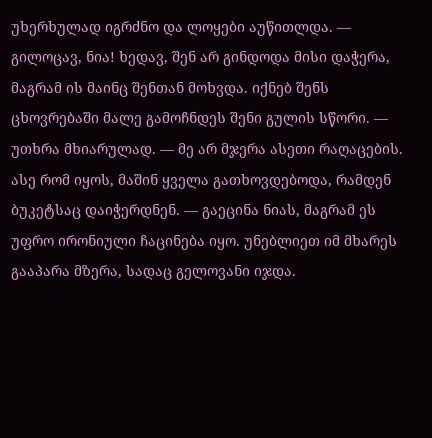უხერხულად იგრძნო და ლოყები აუწითლდა. — გილოცავ, ნია! ხედავ, შენ არ გინდოდა მისი დაჭერა, მაგრამ ის მაინც შენთან მოხვდა. იქნებ შენს ცხოვრებაში მალე გამოჩნდეს შენი გულის სწორი. — უთხრა მხიარულად. — მე არ მჯერა ასეთი რაღაცების. ასე რომ იყოს, მაშინ ყველა გათხოვდებოდა, რამდენ ბუკეტსაც დაიჭერდნენ. — გაეცინა ნიას, მაგრამ ეს უფრო ირონიული ჩაცინება იყო. უნებლიეთ იმ მხარეს გააპარა მზერა, სადაც გელოვანი იჯდა.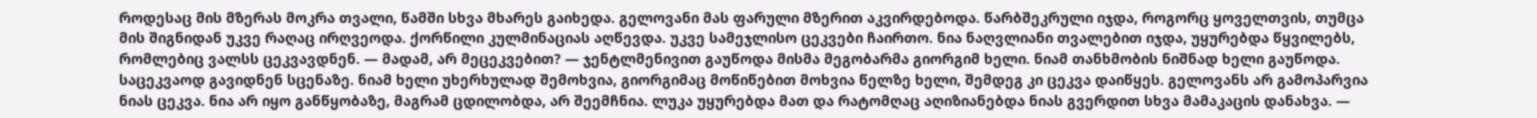როდესაც მის მზერას მოკრა თვალი, წამში სხვა მხარეს გაიხედა. გელოვანი მას ფარული მზერით აკვირდებოდა. წარბშეკრული იჯდა, როგორც ყოველთვის, თუმცა მის შიგნიდან უკვე რაღაც ირღვეოდა. ქორწილი კულმინაციას აღწევდა. უკვე სამეჯლისო ცეკვები ჩაირთო. ნია ნაღვლიანი თვალებით იჯდა, უყურებდა წყვილებს, რომლებიც ვალსს ცეკვავდნენ. — მადამ, არ მეცეკვებით? — ჯენტლმენივით გაუწოდა მისმა მეგობარმა გიორგიმ ხელი. ნიამ თანხმობის ნიშნად ხელი გაუწოდა. საცეკვაოდ გავიდნენ სცენაზე. ნიამ ხელი უხერხულად შემოხვია, გიორგიმაც მოწიწებით მოხვია წელზე ხელი, შემდეგ კი ცეკვა დაიწყეს. გელოვანს არ გამოპარვია ნიას ცეკვა. ნია არ იყო განწყობაზე, მაგრამ ცდილობდა, არ შეემჩნია. ლუკა უყურებდა მათ და რატომღაც აღიზიანებდა ნიას გვერდით სხვა მამაკაცის დანახვა. —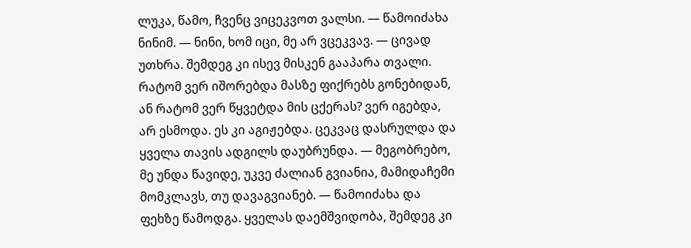ლუკა, წამო, ჩვენც ვიცეკვოთ ვალსი. — წამოიძახა ნინიმ. — ნინი, ხომ იცი, მე არ ვცეკვავ. — ცივად უთხრა. შემდეგ კი ისევ მისკენ გააპარა თვალი. რატომ ვერ იშორებდა მასზე ფიქრებს გონებიდან, ან რატომ ვერ წყვეტდა მის ცქერას? ვერ იგებდა, არ ესმოდა. ეს კი აგიჟებდა. ცეკვაც დასრულდა და ყველა თავის ადგილს დაუბრუნდა. — მეგობრებო, მე უნდა წავიდე, უკვე ძალიან გვიანია, მამიდაჩემი მომკლავს, თუ დავაგვიანებ. — წამოიძახა და ფეხზე წამოდგა. ყველას დაემშვიდობა, შემდეგ კი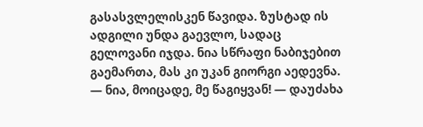გასასვლელისკენ წავიდა. ზუსტად ის ადგილი უნდა გაევლო, სადაც გელოვანი იჯდა. ნია სწრაფი ნაბიჯებით გაემართა, მას კი უკან გიორგი აედევნა. — ნია, მოიცადე, მე წაგიყვან! — დაუძახა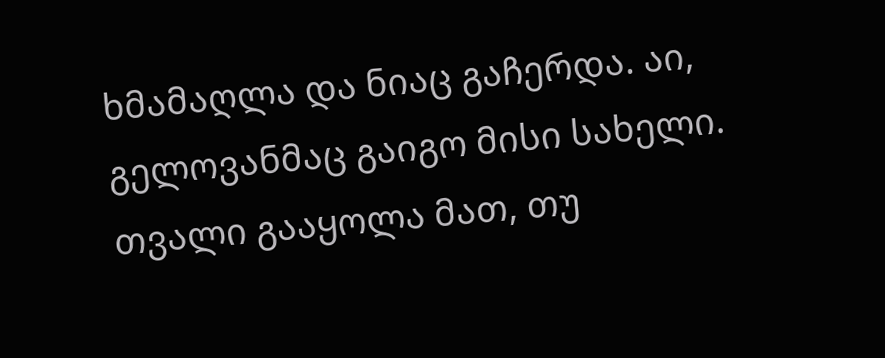ხმამაღლა და ნიაც გაჩერდა. აი, გელოვანმაც გაიგო მისი სახელი. თვალი გააყოლა მათ, თუ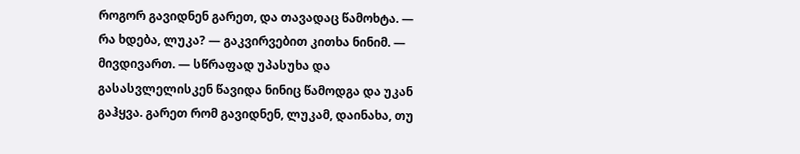როგორ გავიდნენ გარეთ, და თავადაც წამოხტა. — რა ხდება, ლუკა? — გაკვირვებით კითხა ნინიმ. — მივდივართ. — სწრაფად უპასუხა და გასასვლელისკენ წავიდა ნინიც წამოდგა და უკან გაჰყვა. გარეთ რომ გავიდნენ, ლუკამ, დაინახა, თუ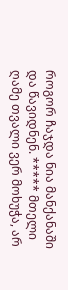როგორ ჩაჯდა ნია მანქანაში და წავიდნენ. ***** მთელი ღამე თვალი ვერ მოხუჭა, არ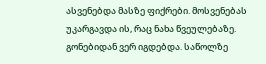ასვენებდა მასზე ფიქრები. მოსვენებას უკარგავდა ის, რაც ნახა წვეულებაზე. გონებიდან ვერ იგდებდა. საწოლზე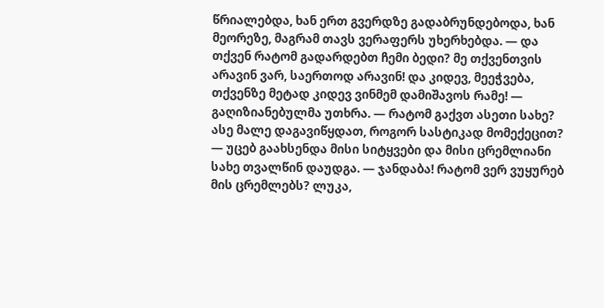წრიალებდა, ხან ერთ გვერდზე გადაბრუნდებოდა, ხან მეორეზე, მაგრამ თავს ვერაფერს უხერხებდა. — და თქვენ რატომ გადარდებთ ჩემი ბედი? მე თქვენთვის არავინ ვარ, საერთოდ არავინ! და კიდევ, მეეჭვება, თქვენზე მეტად კიდევ ვინმემ დამიშავოს რამე! — გაღიზიანებულმა უთხრა. — რატომ გაქვთ ასეთი სახე? ასე მალე დაგავიწყდათ, როგორ სასტიკად მომექეცით? — უცებ გაახსენდა მისი სიტყვები და მისი ცრემლიანი სახე თვალწინ დაუდგა. — ჯანდაბა! რატომ ვერ ვუყურებ მის ცრემლებს? ლუკა,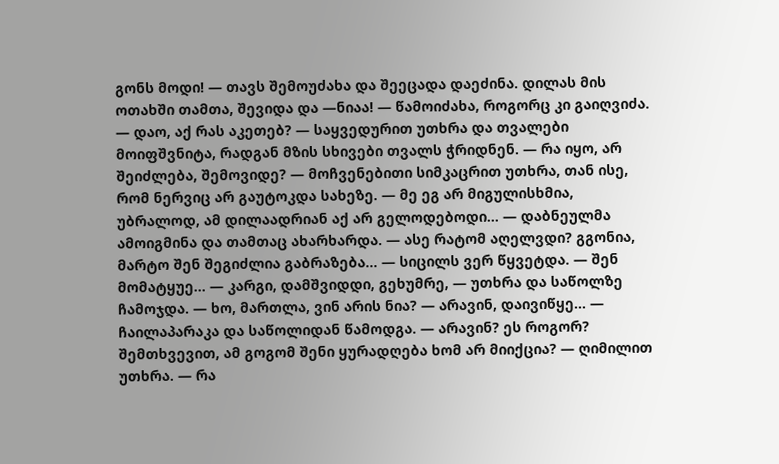გონს მოდი! — თავს შემოუძახა და შეეცადა დაეძინა. დილას მის ოთახში თამთა, შევიდა და —ნიაა! — წამოიძახა, როგორც კი გაიღვიძა. — დაო, აქ რას აკეთებ? — საყვედურით უთხრა და თვალები მოიფშვნიტა, რადგან მზის სხივები თვალს ჭრიდნენ. — რა იყო, არ შეიძლება, შემოვიდე? — მოჩვენებითი სიმკაცრით უთხრა, თან ისე, რომ ნერვიც არ გაუტოკდა სახეზე. — მე ეგ არ მიგულისხმია, უბრალოდ, ამ დილაადრიან აქ არ გელოდებოდი... — დაბნეულმა ამოიგმინა და თამთაც ახარხარდა. — ასე რატომ აღელვდი? გგონია, მარტო შენ შეგიძლია გაბრაზება... — სიცილს ვერ წყვეტდა. — შენ მომატყუე... — კარგი, დამშვიდდი, გეხუმრე, — უთხრა და საწოლზე ჩამოჯდა. — ხო, მართლა, ვინ არის ნია? — არავინ, დაივიწყე... — ჩაილაპარაკა და საწოლიდან წამოდგა. — არავინ? ეს როგორ? შემთხვევით, ამ გოგომ შენი ყურადღება ხომ არ მიიქცია? — ღიმილით უთხრა. — რა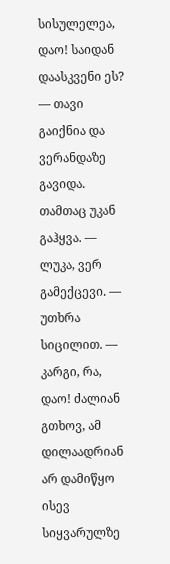სისულელეა, დაო! საიდან დაასკვენი ეს? — თავი გაიქნია და ვერანდაზე გავიდა. თამთაც უკან გაჰყვა. — ლუკა, ვერ გამექცევი. — უთხრა სიცილით. — კარგი, რა, დაო! ძალიან გთხოვ, ამ დილაადრიან არ დამიწყო ისევ სიყვარულზე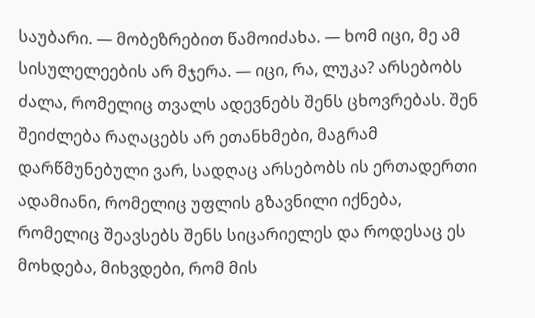საუბარი. — მობეზრებით წამოიძახა. — ხომ იცი, მე ამ სისულელეების არ მჯერა. — იცი, რა, ლუკა? არსებობს ძალა, რომელიც თვალს ადევნებს შენს ცხოვრებას. შენ შეიძლება რაღაცებს არ ეთანხმები, მაგრამ დარწმუნებული ვარ, სადღაც არსებობს ის ერთადერთი ადამიანი, რომელიც უფლის გზავნილი იქნება, რომელიც შეავსებს შენს სიცარიელეს და როდესაც ეს მოხდება, მიხვდები, რომ მის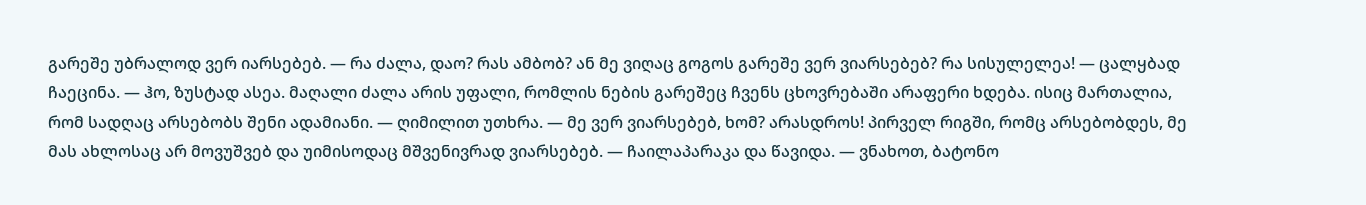გარეშე უბრალოდ ვერ იარსებებ. — რა ძალა, დაო? რას ამბობ? ან მე ვიღაც გოგოს გარეშე ვერ ვიარსებებ? რა სისულელეა! — ცალყბად ჩაეცინა. — ჰო, ზუსტად ასეა. მაღალი ძალა არის უფალი, რომლის ნების გარეშეც ჩვენს ცხოვრებაში არაფერი ხდება. ისიც მართალია, რომ სადღაც არსებობს შენი ადამიანი. — ღიმილით უთხრა. — მე ვერ ვიარსებებ, ხომ? არასდროს! პირველ რიგში, რომც არსებობდეს, მე მას ახლოსაც არ მოვუშვებ და უიმისოდაც მშვენივრად ვიარსებებ. — ჩაილაპარაკა და წავიდა. — ვნახოთ, ბატონო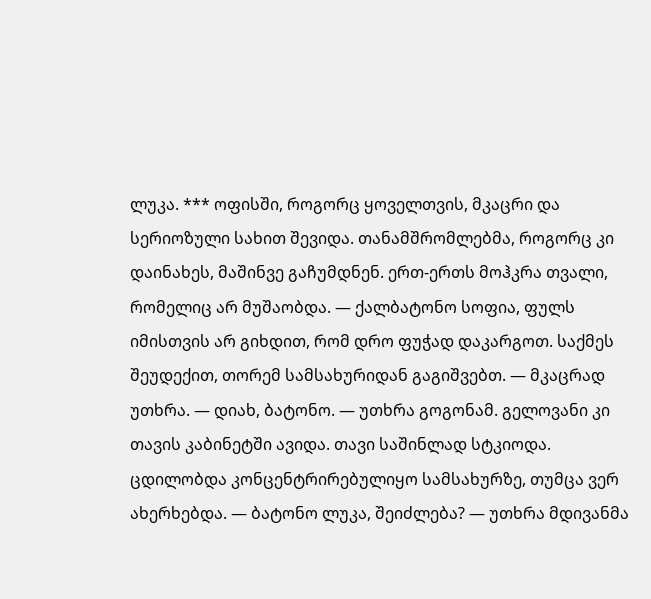ლუკა. *** ოფისში, როგორც ყოველთვის, მკაცრი და სერიოზული სახით შევიდა. თანამშრომლებმა, როგორც კი დაინახეს, მაშინვე გაჩუმდნენ. ერთ-ერთს მოჰკრა თვალი, რომელიც არ მუშაობდა. — ქალბატონო სოფია, ფულს იმისთვის არ გიხდით, რომ დრო ფუჭად დაკარგოთ. საქმეს შეუდექით, თორემ სამსახურიდან გაგიშვებთ. — მკაცრად უთხრა. — დიახ, ბატონო. — უთხრა გოგონამ. გელოვანი კი თავის კაბინეტში ავიდა. თავი საშინლად სტკიოდა. ცდილობდა კონცენტრირებულიყო სამსახურზე, თუმცა ვერ ახერხებდა. — ბატონო ლუკა, შეიძლება? — უთხრა მდივანმა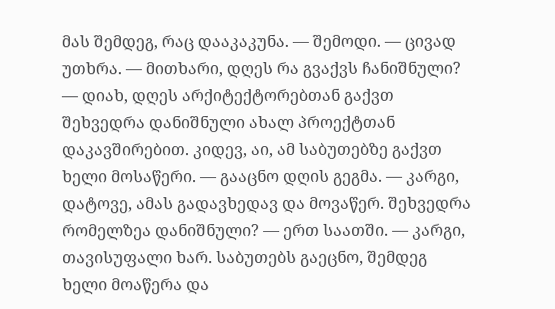მას შემდეგ, რაც დააკაკუნა. — შემოდი. — ცივად უთხრა. — მითხარი, დღეს რა გვაქვს ჩანიშნული? — დიახ, დღეს არქიტექტორებთან გაქვთ შეხვედრა დანიშნული ახალ პროექტთან დაკავშირებით. კიდევ, აი, ამ საბუთებზე გაქვთ ხელი მოსაწერი. — გააცნო დღის გეგმა. — კარგი, დატოვე, ამას გადავხედავ და მოვაწერ. შეხვედრა რომელზეა დანიშნული? — ერთ საათში. — კარგი, თავისუფალი ხარ. საბუთებს გაეცნო, შემდეგ ხელი მოაწერა და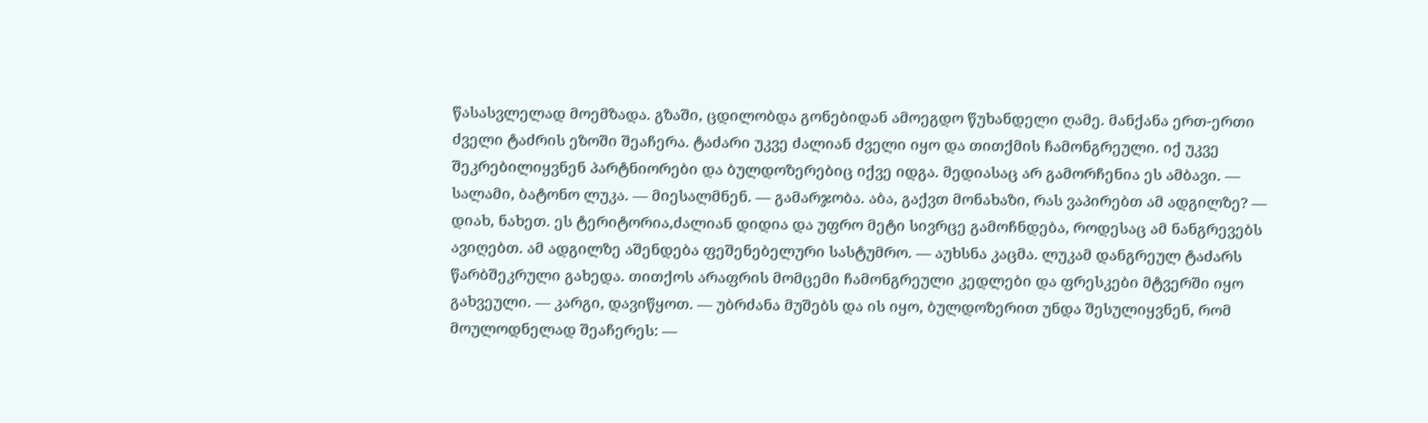წასასვლელად მოემზადა. გზაში, ცდილობდა გონებიდან ამოეგდო წუხანდელი ღამე. მანქანა ერთ-ერთი ძველი ტაძრის ეზოში შეაჩერა. ტაძარი უკვე ძალიან ძველი იყო და თითქმის ჩამონგრეული. იქ უკვე შეკრებილიყვნენ პარტნიორები და ბულდოზერებიც იქვე იდგა. მედიასაც არ გამორჩენია ეს ამბავი. — სალამი, ბატონო ლუკა. — მიესალმნენ. — გამარჯობა. აბა, გაქვთ მონახაზი, რას ვაპირებთ ამ ადგილზე? — დიახ, ნახეთ. ეს ტერიტორია,ძალიან დიდია და უფრო მეტი სივრცე გამოჩნდება, როდესაც ამ ნანგრევებს ავიღებთ. ამ ადგილზე აშენდება ფეშენებელური სასტუმრო. — აუხსნა კაცმა. ლუკამ დანგრეულ ტაძარს წარბშეკრული გახედა. თითქოს არაფრის მომცემი ჩამონგრეული კედლები და ფრესკები მტვერში იყო გახვეული. — კარგი, დავიწყოთ. — უბრძანა მუშებს და ის იყო, ბულდოზერით უნდა შესულიყვნენ, რომ მოულოდნელად შეაჩერეს: —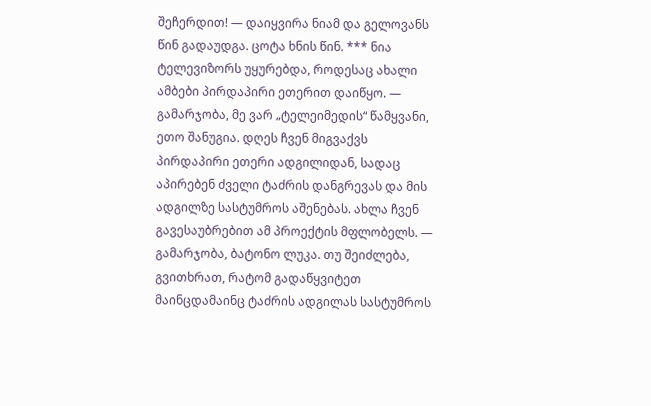შეჩერდით! — დაიყვირა ნიამ და გელოვანს წინ გადაუდგა. ცოტა ხნის წინ. *** ნია ტელევიზორს უყურებდა, როდესაც ახალი ამბები პირდაპირი ეთერით დაიწყო. — გამარჯობა, მე ვარ „ტელეიმედის“ წამყვანი, ეთო შანუგია. დღეს ჩვენ მიგვაქვს პირდაპირი ეთერი ადგილიდან, სადაც აპირებენ ძველი ტაძრის დანგრევას და მის ადგილზე სასტუმროს აშენებას. ახლა ჩვენ გავესაუბრებით ამ პროექტის მფლობელს. — გამარჯობა, ბატონო ლუკა. თუ შეიძლება, გვითხრათ, რატომ გადაწყვიტეთ მაინცდამაინც ტაძრის ადგილას სასტუმროს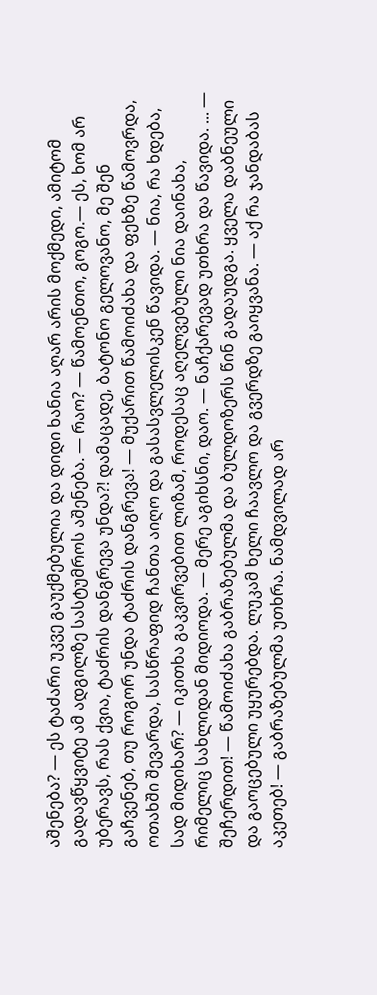აშენება? — ეს ტაძარი უკვე გაუქმებულია და დიდი ხანია აღარ არის მოქმედი, ამიტომ გადავწყვიტე ამ ადგილზე სასტუმროს აშენება. — რაო? — წამოენთო, გოგო.— ეს, ხომ არ უბერავს, რას ქვია, ტაძრის დანგრევა უნდა?! დამაცადე, ბატონო გელოვანო, მე შენ გაჩვენებ, თუ როგორ უნდა ტაძრის დანგრევა! — მუქარით წამოიძახა და ფეხზე წამოვრდა, ოთახში შევარდა, სასწრაფიდ ჩანთა აიღო და გასასვლელისკენ წავიდა. — ნია, რა ხდება, სად მიდიხარ? — იკითხა გაკვირვებით ლიზამ, როდესაც აღელვებული ნია დაინახა, რიმელიც სახლიდან მიდიოდა. — მერე აგიხსნი, დაო. — ნაჩქარევად უთხრა და წავიდა. ... — შეჩერდით! — წამოიძახა გაბრაზებულმა და ბულდოზერს წინ გადაუდგა. ყველა დაბნეული და გაოცებული უყურებდა. ლუკამ ხელი ჩაავლო და გვერდზე გაიყვანა. — აქ რა ჯანდაბას აკეთებ! — გაბრაზებულმა უთხრა. ნამდვილად არ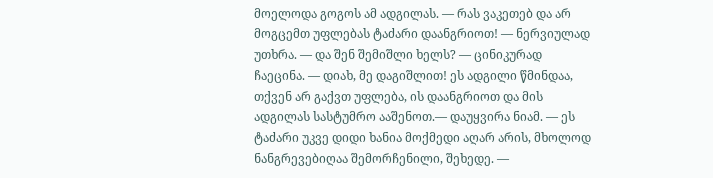მოელოდა გოგოს ამ ადგილას. — რას ვაკეთებ და არ მოგცემთ უფლებას ტაძარი დაანგრიოთ! — ნერვიულად უთხრა. — და შენ შემიშლი ხელს? — ცინიკურად ჩაეცინა. — დიახ, მე დაგიშლით! ეს ადგილი წმინდაა, თქვენ არ გაქვთ უფლება, ის დაანგრიოთ და მის ადგილას სასტუმრო ააშენოთ.— დაუყვირა ნიამ. — ეს ტაძარი უკვე დიდი ხანია მოქმედი აღარ არის, მხოლოდ ნანგრევებიღაა შემორჩენილი, შეხედე. —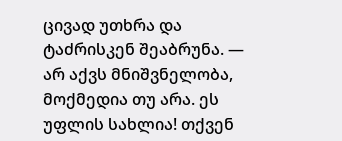ცივად უთხრა და ტაძრისკენ შეაბრუნა. — არ აქვს მნიშვნელობა, მოქმედია თუ არა. ეს უფლის სახლია! თქვენ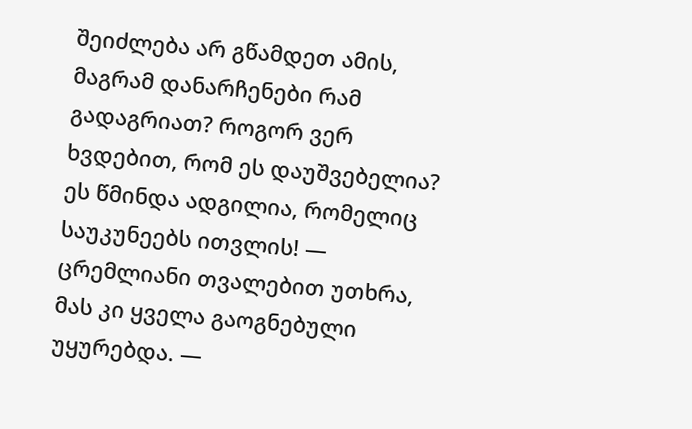შეიძლება არ გწამდეთ ამის, მაგრამ დანარჩენები რამ გადაგრიათ? როგორ ვერ ხვდებით, რომ ეს დაუშვებელია? ეს წმინდა ადგილია, რომელიც საუკუნეებს ითვლის! — ცრემლიანი თვალებით უთხრა, მას კი ყველა გაოგნებული უყურებდა. —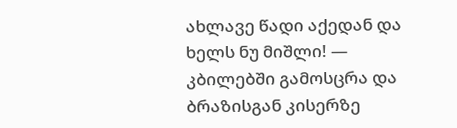ახლავე წადი აქედან და ხელს ნუ მიშლი! — კბილებში გამოსცრა და ბრაზისგან კისერზე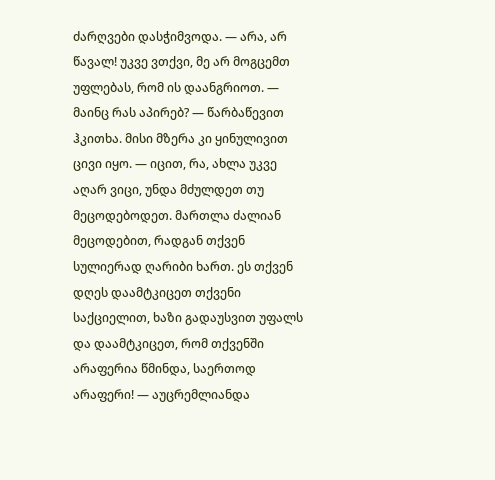ძარღვები დასჭიმვოდა. — არა, არ წავალ! უკვე ვთქვი, მე არ მოგცემთ უფლებას, რომ ის დაანგრიოთ. — მაინც რას აპირებ? — წარბაწევით ჰკითხა. მისი მზერა კი ყინულივით ცივი იყო. — იცით, რა, ახლა უკვე აღარ ვიცი, უნდა მძულდეთ თუ მეცოდებოდეთ. მართლა ძალიან მეცოდებით, რადგან თქვენ სულიერად ღარიბი ხართ. ეს თქვენ დღეს დაამტკიცეთ თქვენი საქციელით, ხაზი გადაუსვით უფალს და დაამტკიცეთ, რომ თქვენში არაფერია წმინდა, საერთოდ არაფერი! — აუცრემლიანდა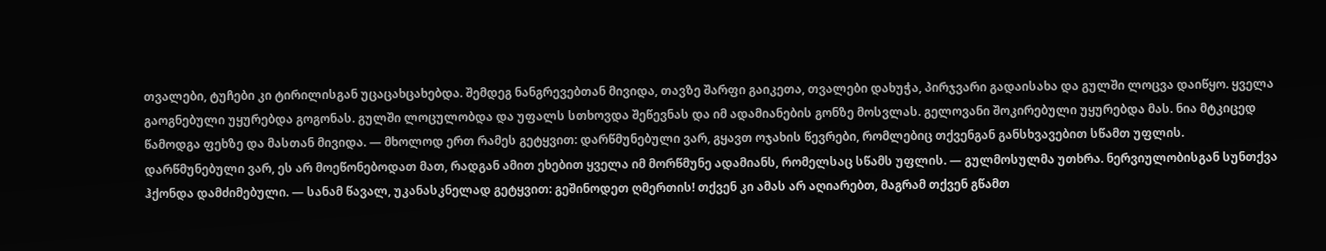თვალები, ტუჩები კი ტირილისგან უცაცახცახებდა. შემდეგ ნანგრევებთან მივიდა, თავზე შარფი გაიკეთა, თვალები დახუჭა, პირჯვარი გადაისახა და გულში ლოცვა დაიწყო. ყველა გაოგნებული უყურებდა გოგონას. გულში ლოცულობდა და უფალს სთხოვდა შეწევნას და იმ ადამიანების გონზე მოსვლას. გელოვანი შოკირებული უყურებდა მას. ნია მტკიცედ წამოდგა ფეხზე და მასთან მივიდა. — მხოლოდ ერთ რამეს გეტყვით: დარწმუნებული ვარ, გყავთ ოჯახის წევრები, რომლებიც თქვენგან განსხვავებით სწამთ უფლის. დარწმუნებული ვარ, ეს არ მოეწონებოდათ მათ, რადგან ამით ეხებით ყველა იმ მორწმუნე ადამიანს, რომელსაც სწამს უფლის. — გულმოსულმა უთხრა. ნერვიულობისგან სუნთქვა ჰქონდა დამძიმებული. — სანამ წავალ, უკანასკნელად გეტყვით: გეშინოდეთ ღმერთის! თქვენ კი ამას არ აღიარებთ, მაგრამ თქვენ გწამთ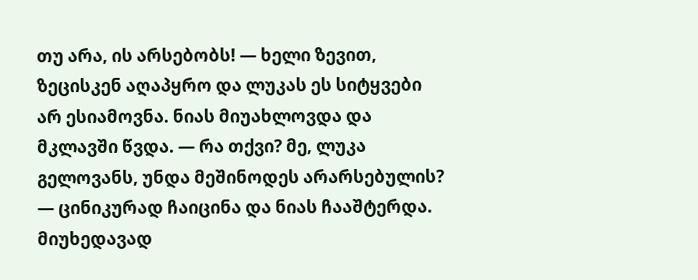თუ არა, ის არსებობს! — ხელი ზევით, ზეცისკენ აღაპყრო და ლუკას ეს სიტყვები არ ესიამოვნა. ნიას მიუახლოვდა და მკლავში წვდა. — რა თქვი? მე, ლუკა გელოვანს, უნდა მეშინოდეს არარსებულის? — ცინიკურად ჩაიცინა და ნიას ჩააშტერდა. მიუხედავად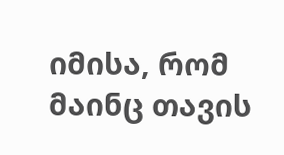იმისა, რომ მაინც თავის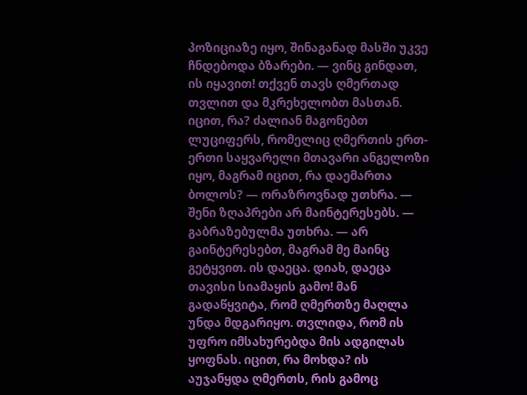პოზიციაზე იყო, შინაგანად მასში უკვე ჩნდებოდა ბზარები. — ვინც გინდათ, ის იყავით! თქვენ თავს ღმერთად თვლით და მკრეხელობთ მასთან. იცით, რა? ძალიან მაგონებთ ლუციფერს, რომელიც ღმერთის ერთ-ერთი საყვარელი მთავარი ანგელოზი იყო, მაგრამ იცით, რა დაემართა ბოლოს? — ორაზროვნად უთხრა. — შენი ზღაპრები არ მაინტერესებს. — გაბრაზებულმა უთხრა. — არ გაინტერესებთ, მაგრამ მე მაინც გეტყვით. ის დაეცა. დიახ, დაეცა თავისი სიამაყის გამო! მან გადაწყვიტა, რომ ღმერთზე მაღლა უნდა მდგარიყო. თვლიდა, რომ ის უფრო იმსახურებდა მის ადგილას ყოფნას. იცით, რა მოხდა? ის აუჯანყდა ღმერთს, რის გამოც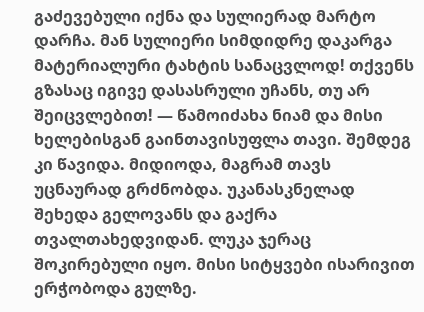გაძევებული იქნა და სულიერად მარტო დარჩა. მან სულიერი სიმდიდრე დაკარგა მატერიალური ტახტის სანაცვლოდ! თქვენს გზასაც იგივე დასასრული უჩანს, თუ არ შეიცვლებით! — წამოიძახა ნიამ და მისი ხელებისგან გაინთავისუფლა თავი. შემდეგ კი წავიდა. მიდიოდა, მაგრამ თავს უცნაურად გრძნობდა. უკანასკნელად შეხედა გელოვანს და გაქრა თვალთახედვიდან. ლუკა ჯერაც შოკირებული იყო. მისი სიტყვები ისარივით ერჭობოდა გულზე.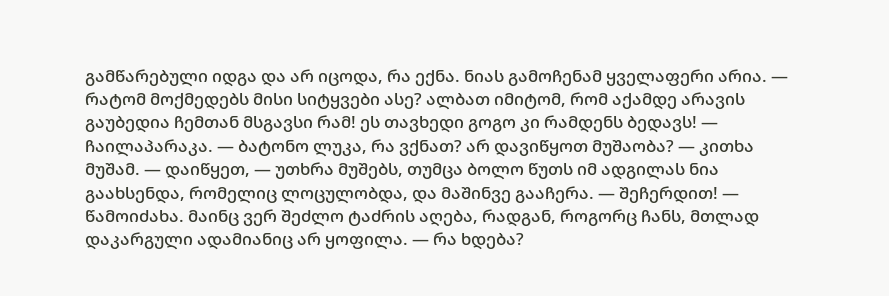გამწარებული იდგა და არ იცოდა, რა ექნა. ნიას გამოჩენამ ყველაფერი არია. — რატომ მოქმედებს მისი სიტყვები ასე? ალბათ იმიტომ, რომ აქამდე არავის გაუბედია ჩემთან მსგავსი რამ! ეს თავხედი გოგო კი რამდენს ბედავს! — ჩაილაპარაკა. — ბატონო ლუკა, რა ვქნათ? არ დავიწყოთ მუშაობა? — კითხა მუშამ. — დაიწყეთ, — უთხრა მუშებს, თუმცა ბოლო წუთს იმ ადგილას ნია გაახსენდა, რომელიც ლოცულობდა, და მაშინვე გააჩერა. — შეჩერდით! — წამოიძახა. მაინც ვერ შეძლო ტაძრის აღება, რადგან, როგორც ჩანს, მთლად დაკარგული ადამიანიც არ ყოფილა. — რა ხდება?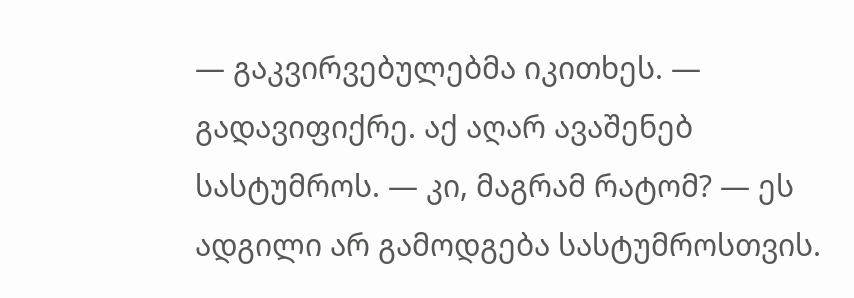— გაკვირვებულებმა იკითხეს. — გადავიფიქრე. აქ აღარ ავაშენებ სასტუმროს. — კი, მაგრამ რატომ? — ეს ადგილი არ გამოდგება სასტუმროსთვის.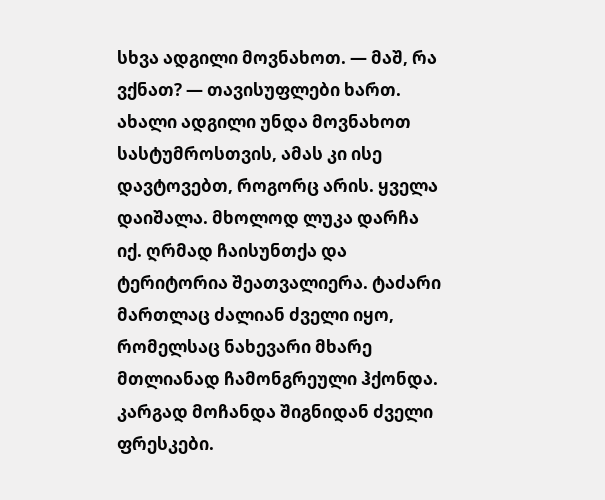სხვა ადგილი მოვნახოთ. — მაშ, რა ვქნათ? — თავისუფლები ხართ. ახალი ადგილი უნდა მოვნახოთ სასტუმროსთვის, ამას კი ისე დავტოვებთ, როგორც არის. ყველა დაიშალა. მხოლოდ ლუკა დარჩა იქ. ღრმად ჩაისუნთქა და ტერიტორია შეათვალიერა. ტაძარი მართლაც ძალიან ძველი იყო, რომელსაც ნახევარი მხარე მთლიანად ჩამონგრეული ჰქონდა. კარგად მოჩანდა შიგნიდან ძველი ფრესკები.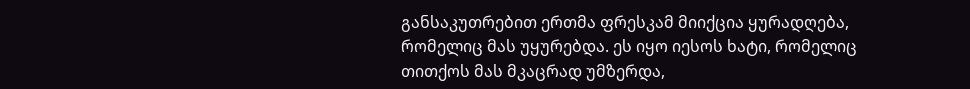განსაკუთრებით ერთმა ფრესკამ მიიქცია ყურადღება, რომელიც მას უყურებდა. ეს იყო იესოს ხატი, რომელიც თითქოს მას მკაცრად უმზერდა,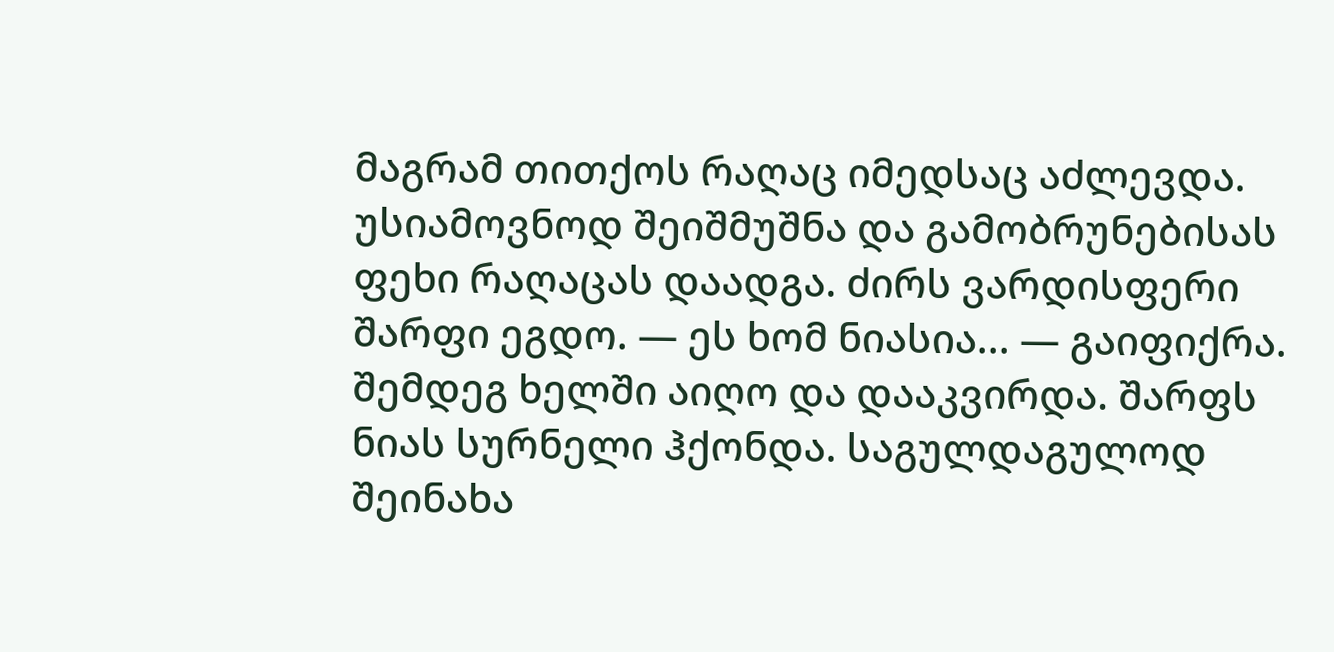მაგრამ თითქოს რაღაც იმედსაც აძლევდა. უსიამოვნოდ შეიშმუშნა და გამობრუნებისას ფეხი რაღაცას დაადგა. ძირს ვარდისფერი შარფი ეგდო. — ეს ხომ ნიასია... — გაიფიქრა. შემდეგ ხელში აიღო და დააკვირდა. შარფს ნიას სურნელი ჰქონდა. საგულდაგულოდ შეინახა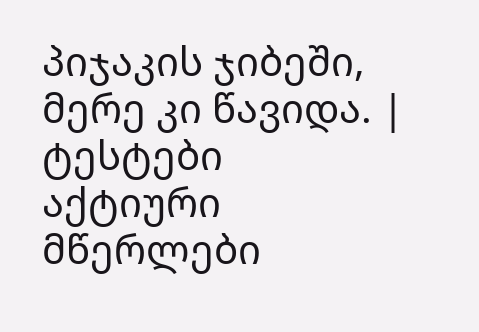პიჯაკის ჯიბეში, მერე კი წავიდა. |
ტესტები
აქტიური მწერლები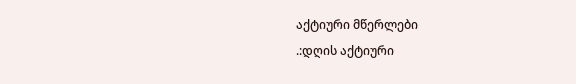აქტიური მწერლები
.:დღის აქტიური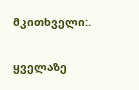მკითხველი:.

ყველაზე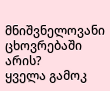მნიშვნელოვანი ცხოვრებაში არის?
ყველა გამოკ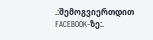.:შემოგვიერთდით FACEBOOK-ზე:.